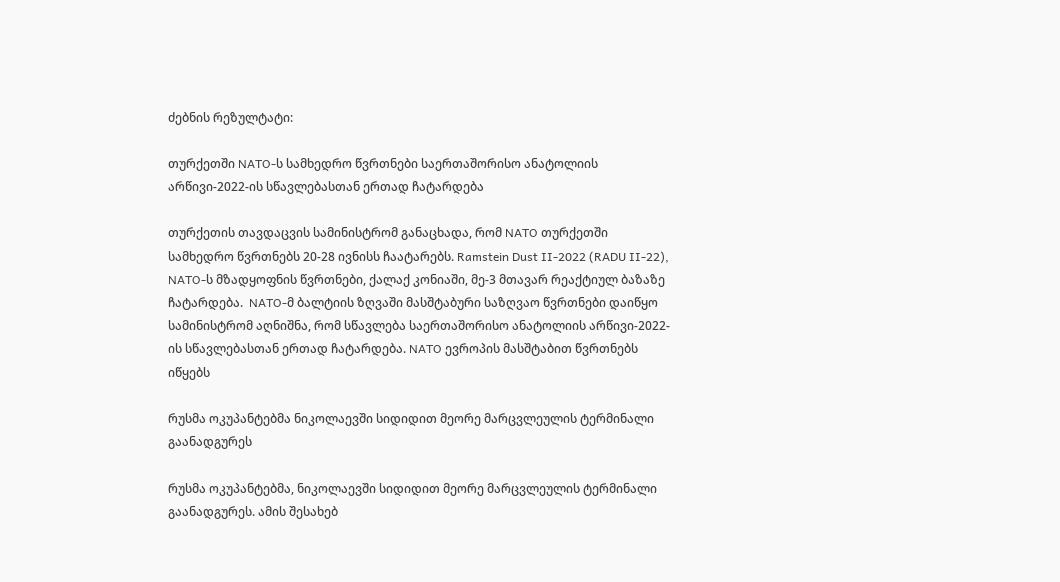ძებნის რეზულტატი:

თურქეთში NATO-ს სამხედრო წვრთნები საერთაშორისო ანატოლიის არწივი-2022-ის სწავლებასთან ერთად ჩატარდება

თურქეთის თავდაცვის სამინისტრომ განაცხადა, რომ NATO თურქეთში სამხედრო წვრთნებს 20-28 ივნისს ჩაატარებს. Ramstein Dust II-2022 (RADU II-22), NATO-ს მზადყოფნის წვრთნები, ქალაქ კონიაში, მე-3 მთავარ რეაქტიულ ბაზაზე ჩატარდება.  NATO-მ ბალტიის ზღვაში მასშტაბური საზღვაო წვრთნები დაიწყო სამინისტრომ აღნიშნა, რომ სწავლება საერთაშორისო ანატოლიის არწივი-2022-ის სწავლებასთან ერთად ჩატარდება. NATO ევროპის მასშტაბით წვრთნებს იწყებს

რუსმა ოკუპანტებმა ნიკოლაევში სიდიდით მეორე მარცვლეულის ტერმინალი გაანადგურეს

რუსმა ოკუპანტებმა, ნიკოლაევში სიდიდით მეორე მარცვლეულის ტერმინალი გაანადგურეს. ამის შესახებ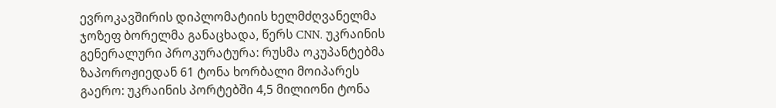ევროკავშირის დიპლომატიის ხელმძღვანელმა ჯოზეფ ბორელმა განაცხადა, წერს CNN. უკრაინის გენერალური პროკურატურა: რუსმა ოკუპანტებმა ზაპოროჟიედან 61 ტონა ხორბალი მოიპარეს გაერო: უკრაინის პორტებში 4,5 მილიონი ტონა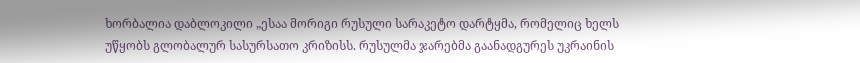ხორბალია დაბლოკილი „ესაა მორიგი რუსული სარაკეტო დარტყმა, რომელიც ხელს უწყობს გლობალურ სასურსათო კრიზისს. რუსულმა ჯარებმა გაანადგურეს უკრაინის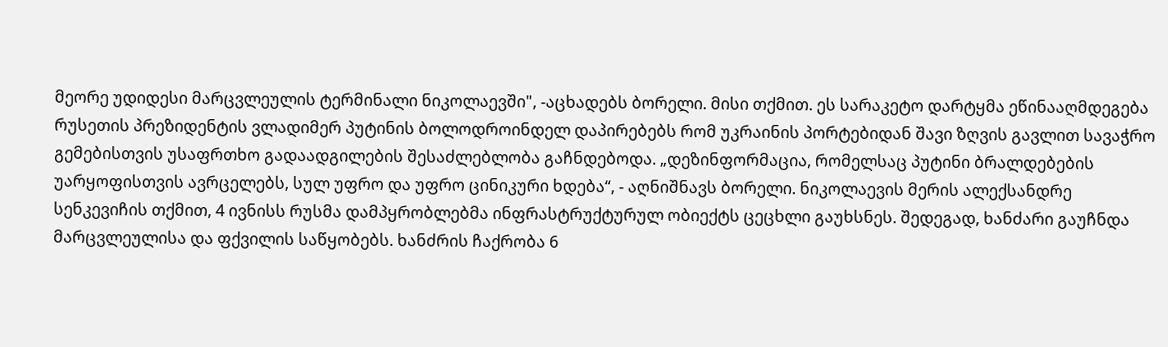მეორე უდიდესი მარცვლეულის ტერმინალი ნიკოლაევში", -აცხადებს ბორელი. მისი თქმით. ეს სარაკეტო დარტყმა ეწინააღმდეგება რუსეთის პრეზიდენტის ვლადიმერ პუტინის ბოლოდროინდელ დაპირებებს რომ უკრაინის პორტებიდან შავი ზღვის გავლით სავაჭრო გემებისთვის უსაფრთხო გადაადგილების შესაძლებლობა გაჩნდებოდა. „დეზინფორმაცია, რომელსაც პუტინი ბრალდებების უარყოფისთვის ავრცელებს, სულ უფრო და უფრო ცინიკური ხდება“, - აღნიშნავს ბორელი. ნიკოლაევის მერის ალექსანდრე სენკევიჩის თქმით, 4 ივნისს რუსმა დამპყრობლებმა ინფრასტრუქტურულ ობიექტს ცეცხლი გაუხსნეს. შედეგად, ხანძარი გაუჩნდა მარცვლეულისა და ფქვილის საწყობებს. ხანძრის ჩაქრობა 6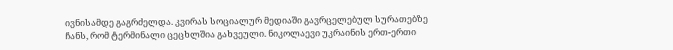ივნისამდე გაგრძელდა. კვირას სოციალურ მედიაში გავრცელებულ სურათებზე ჩანს, რომ ტერმინალი ცეცხლშია გახვეული. ნიკოლაევი უკრაინის ერთ-ერთი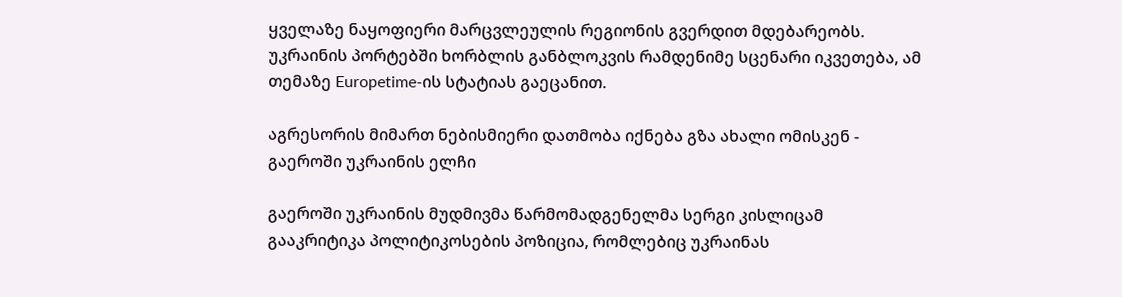ყველაზე ნაყოფიერი მარცვლეულის რეგიონის გვერდით მდებარეობს. უკრაინის პორტებში ხორბლის განბლოკვის რამდენიმე სცენარი იკვეთება, ამ თემაზე Europetime-ის სტატიას გაეცანით.

აგრესორის მიმართ ნებისმიერი დათმობა იქნება გზა ახალი ომისკენ - გაეროში უკრაინის ელჩი

გაეროში უკრაინის მუდმივმა წარმომადგენელმა სერგი კისლიცამ გააკრიტიკა პოლიტიკოსების პოზიცია, რომლებიც უკრაინას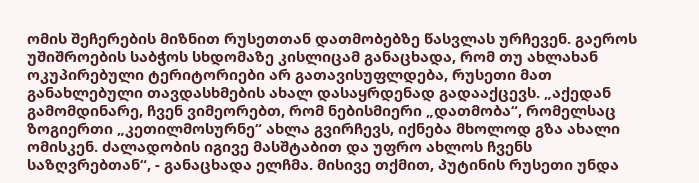ომის შეჩერების მიზნით რუსეთთან დათმობებზე წასვლას ურჩევენ. გაეროს უშიშროების საბჭოს სხდომაზე კისლიცამ განაცხადა, რომ თუ ახლახან ოკუპირებული ტერიტორიები არ გათავისუფლდება, რუსეთი მათ განახლებული თავდასხმების ახალ დასაყრდენად გადააქცევს. „აქედან გამომდინარე, ჩვენ ვიმეორებთ, რომ ნებისმიერი „დათმობა“, რომელსაც ზოგიერთი „კეთილმოსურნე“ ახლა გვირჩევს, იქნება მხოლოდ გზა ახალი ომისკენ. ძალადობის იგივე მასშტაბით და უფრო ახლოს ჩვენს საზღვრებთან“, - განაცხადა ელჩმა. მისივე თქმით, პუტინის რუსეთი უნდა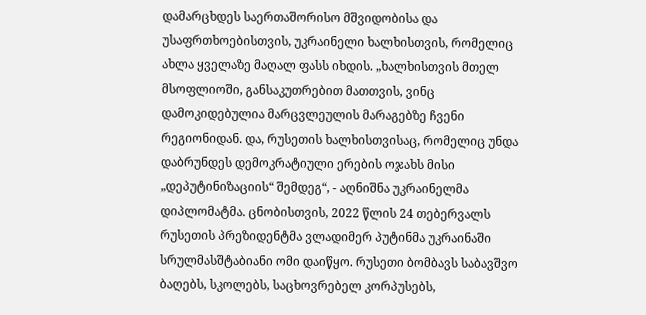დამარცხდეს საერთაშორისო მშვიდობისა და უსაფრთხოებისთვის, უკრაინელი ხალხისთვის, რომელიც ახლა ყველაზე მაღალ ფასს იხდის. „ხალხისთვის მთელ მსოფლიოში, განსაკუთრებით მათთვის, ვინც დამოკიდებულია მარცვლეულის მარაგებზე ჩვენი რეგიონიდან. და, რუსეთის ხალხისთვისაც, რომელიც უნდა დაბრუნდეს დემოკრატიული ერების ოჯახს მისი „დეპუტინიზაციის“ შემდეგ“, - აღნიშნა უკრაინელმა დიპლომატმა. ცნობისთვის, 2022 წლის 24 თებერვალს რუსეთის პრეზიდენტმა ვლადიმერ პუტინმა უკრაინაში სრულმასშტაბიანი ომი დაიწყო. რუსეთი ბომბავს საბავშვო ბაღებს, სკოლებს, საცხოვრებელ კორპუსებს,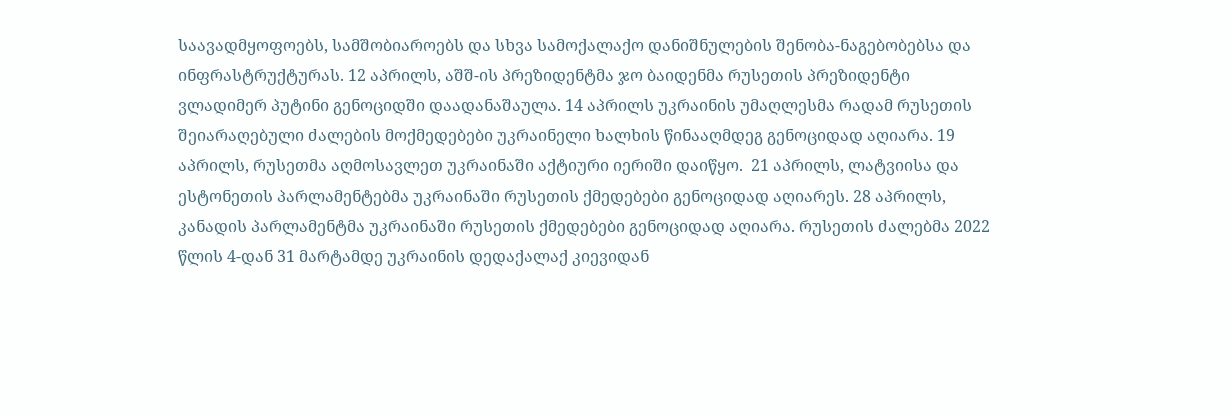საავადმყოფოებს, სამშობიაროებს და სხვა სამოქალაქო დანიშნულების შენობა-ნაგებობებსა და ინფრასტრუქტურას. 12 აპრილს, აშშ-ის პრეზიდენტმა ჯო ბაიდენმა რუსეთის პრეზიდენტი ვლადიმერ პუტინი გენოციდში დაადანაშაულა. 14 აპრილს უკრაინის უმაღლესმა რადამ რუსეთის შეიარაღებული ძალების მოქმედებები უკრაინელი ხალხის წინააღმდეგ გენოციდად აღიარა. 19 აპრილს, რუსეთმა აღმოსავლეთ უკრაინაში აქტიური იერიში დაიწყო.  21 აპრილს, ლატვიისა და ესტონეთის პარლამენტებმა უკრაინაში რუსეთის ქმედებები გენოციდად აღიარეს. 28 აპრილს, კანადის პარლამენტმა უკრაინაში რუსეთის ქმედებები გენოციდად აღიარა. რუსეთის ძალებმა 2022 წლის 4-დან 31 მარტამდე უკრაინის დედაქალაქ კიევიდან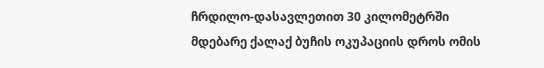ჩრდილო-დასავლეთით 30 კილომეტრში მდებარე ქალაქ ბუჩის ოკუპაციის დროს ომის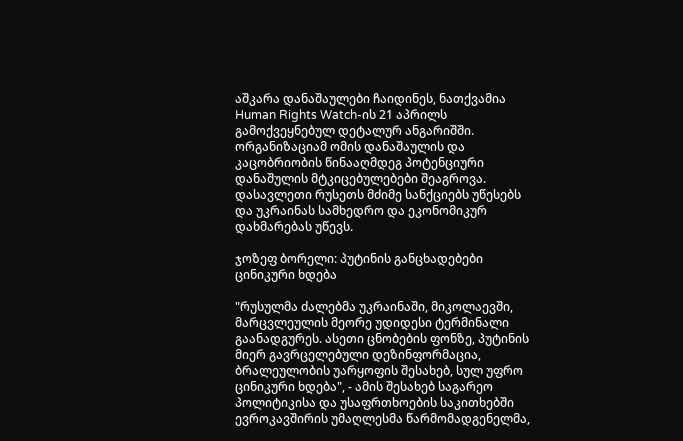აშკარა დანაშაულები ჩაიდინეს, ნათქვამია Human Rights Watch-ის 21 აპრილს გამოქვეყნებულ დეტალურ ანგარიშში. ორგანიზაციამ ომის დანაშაულის და კაცობრიობის წინააღმდეგ პოტენციური დანაშულის მტკიცებულებები შეაგროვა. დასავლეთი რუსეთს მძიმე სანქციებს უწესებს და უკრაინას სამხედრო და ეკონომიკურ დახმარებას უწევს.

ჯოზეფ ბორელი: პუტინის განცხადებები ცინიკური ხდება

"რუსულმა ძალებმა უკრაინაში, მიკოლაევში, მარცვლეულის მეორე უდიდესი ტერმინალი გაანადგურეს. ასეთი ცნობების ფონზე, პუტინის მიერ გავრცელებული დეზინფორმაცია, ბრალეულობის უარყოფის შესახებ, სულ უფრო ცინიკური ხდება", - ამის შესახებ საგარეო პოლიტიკისა და უსაფრთხოების საკითხებში ევროკავშირის უმაღლესმა წარმომადგენელმა,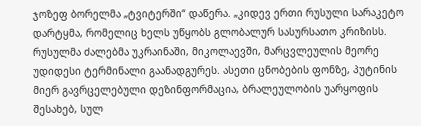ჯოზეფ ბორელმა „ტვიტერში“ დაწერა. „კიდევ ერთი რუსული სარაკეტო დარტყმა, რომელიც ხელს უწყობს გლობალურ სასურსათო კრიზისს. რუსულმა ძალებმა უკრაინაში, მიკოლაევში, მარცვლეულის მეორე უდიდესი ტერმინალი გაანადგურეს. ასეთი ცნობების ფონზე, პუტინის მიერ გავრცელებული დეზინფორმაცია, ბრალეულობის უარყოფის შესახებ, სულ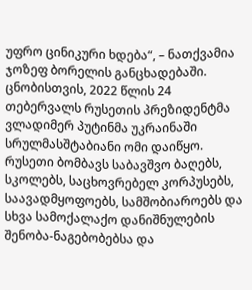უფრო ცინიკური ხდება“, – ნათქვამია ჯოზეფ ბორელის განცხადებაში. ცნობისთვის, 2022 წლის 24 თებერვალს რუსეთის პრეზიდენტმა ვლადიმერ პუტინმა უკრაინაში სრულმასშტაბიანი ომი დაიწყო. რუსეთი ბომბავს საბავშვო ბაღებს, სკოლებს, საცხოვრებელ კორპუსებს, საავადმყოფოებს, სამშობიაროებს და სხვა სამოქალაქო დანიშნულების შენობა-ნაგებობებსა და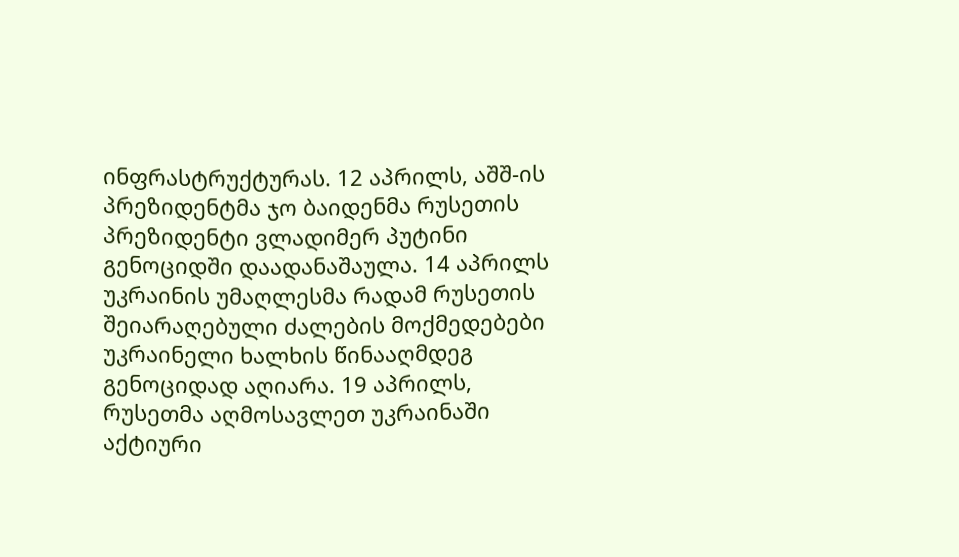ინფრასტრუქტურას. 12 აპრილს, აშშ-ის პრეზიდენტმა ჯო ბაიდენმა რუსეთის პრეზიდენტი ვლადიმერ პუტინი გენოციდში დაადანაშაულა. 14 აპრილს უკრაინის უმაღლესმა რადამ რუსეთის შეიარაღებული ძალების მოქმედებები უკრაინელი ხალხის წინააღმდეგ გენოციდად აღიარა. 19 აპრილს, რუსეთმა აღმოსავლეთ უკრაინაში აქტიური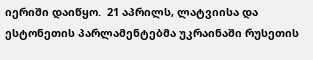იერიში დაიწყო.  21 აპრილს, ლატვიისა და ესტონეთის პარლამენტებმა უკრაინაში რუსეთის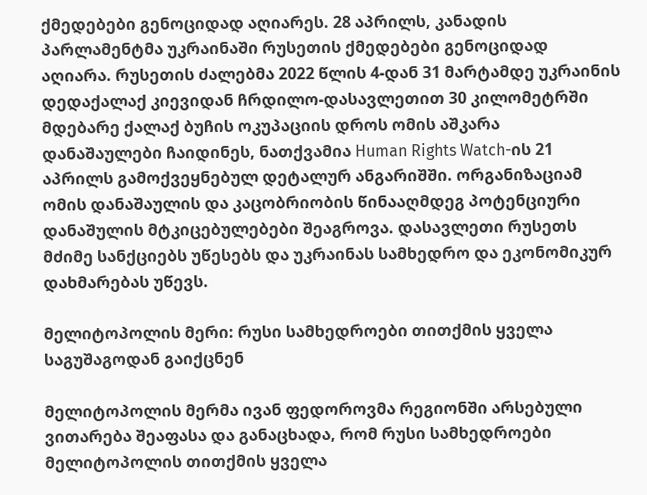ქმედებები გენოციდად აღიარეს. 28 აპრილს, კანადის პარლამენტმა უკრაინაში რუსეთის ქმედებები გენოციდად აღიარა. რუსეთის ძალებმა 2022 წლის 4-დან 31 მარტამდე უკრაინის დედაქალაქ კიევიდან ჩრდილო-დასავლეთით 30 კილომეტრში მდებარე ქალაქ ბუჩის ოკუპაციის დროს ომის აშკარა დანაშაულები ჩაიდინეს, ნათქვამია Human Rights Watch-ის 21 აპრილს გამოქვეყნებულ დეტალურ ანგარიშში. ორგანიზაციამ ომის დანაშაულის და კაცობრიობის წინააღმდეგ პოტენციური დანაშულის მტკიცებულებები შეაგროვა. დასავლეთი რუსეთს მძიმე სანქციებს უწესებს და უკრაინას სამხედრო და ეკონომიკურ დახმარებას უწევს.

მელიტოპოლის მერი: რუსი სამხედროები თითქმის ყველა საგუშაგოდან გაიქცნენ

მელიტოპოლის მერმა ივან ფედოროვმა რეგიონში არსებული ვითარება შეაფასა და განაცხადა, რომ რუსი სამხედროები მელიტოპოლის თითქმის ყველა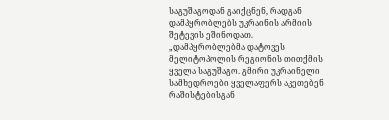საგუშაგოდან გაიქცნენ, რადგან დამპყრობლებს უკრაინის არმიის შეტევის ეშინოდათ. „დამპყრობლებმა დატოვეს მელიტოპოლის რეგიონის თითქმის ყველა საგუშაგო. გმირი უკრაინელი სამხედროები ყველაფერს აკეთებენ რაშისტებისგან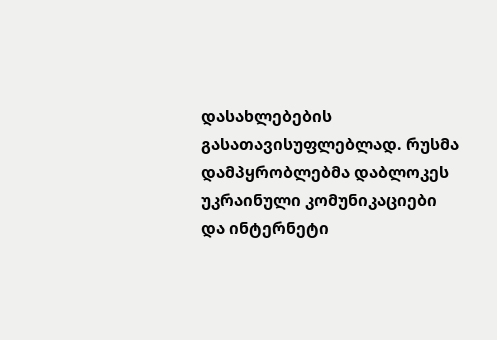დასახლებების გასათავისუფლებლად. რუსმა დამპყრობლებმა დაბლოკეს უკრაინული კომუნიკაციები და ინტერნეტი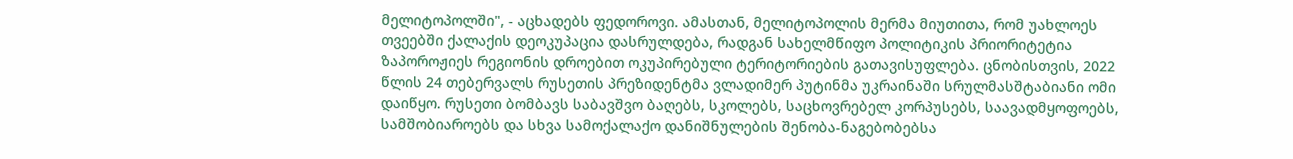მელიტოპოლში", - აცხადებს ფედოროვი. ამასთან, მელიტოპოლის მერმა მიუთითა, რომ უახლოეს თვეებში ქალაქის დეოკუპაცია დასრულდება, რადგან სახელმწიფო პოლიტიკის პრიორიტეტია ზაპოროჟიეს რეგიონის დროებით ოკუპირებული ტერიტორიების გათავისუფლება. ცნობისთვის, 2022 წლის 24 თებერვალს რუსეთის პრეზიდენტმა ვლადიმერ პუტინმა უკრაინაში სრულმასშტაბიანი ომი დაიწყო. რუსეთი ბომბავს საბავშვო ბაღებს, სკოლებს, საცხოვრებელ კორპუსებს, საავადმყოფოებს, სამშობიაროებს და სხვა სამოქალაქო დანიშნულების შენობა-ნაგებობებსა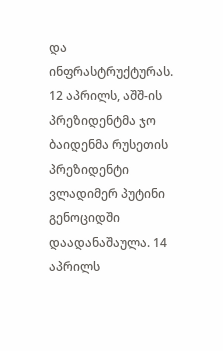და ინფრასტრუქტურას. 12 აპრილს, აშშ-ის პრეზიდენტმა ჯო ბაიდენმა რუსეთის პრეზიდენტი ვლადიმერ პუტინი გენოციდში დაადანაშაულა. 14 აპრილს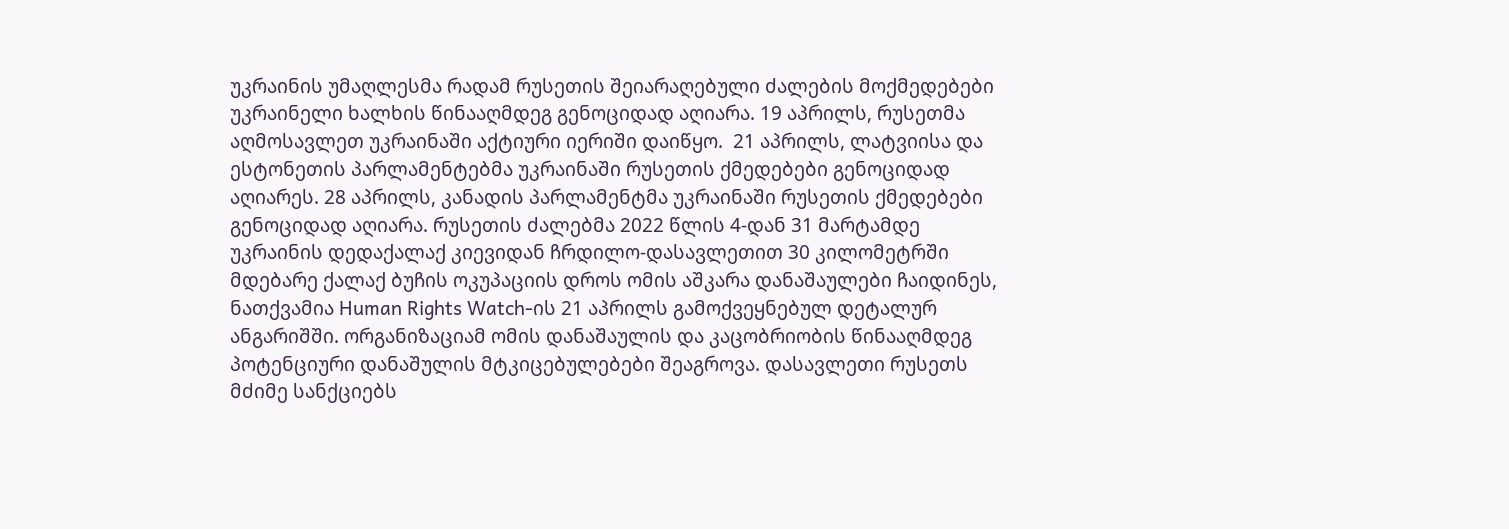უკრაინის უმაღლესმა რადამ რუსეთის შეიარაღებული ძალების მოქმედებები უკრაინელი ხალხის წინააღმდეგ გენოციდად აღიარა. 19 აპრილს, რუსეთმა აღმოსავლეთ უკრაინაში აქტიური იერიში დაიწყო.  21 აპრილს, ლატვიისა და ესტონეთის პარლამენტებმა უკრაინაში რუსეთის ქმედებები გენოციდად აღიარეს. 28 აპრილს, კანადის პარლამენტმა უკრაინაში რუსეთის ქმედებები გენოციდად აღიარა. რუსეთის ძალებმა 2022 წლის 4-დან 31 მარტამდე უკრაინის დედაქალაქ კიევიდან ჩრდილო-დასავლეთით 30 კილომეტრში მდებარე ქალაქ ბუჩის ოკუპაციის დროს ომის აშკარა დანაშაულები ჩაიდინეს, ნათქვამია Human Rights Watch-ის 21 აპრილს გამოქვეყნებულ დეტალურ ანგარიშში. ორგანიზაციამ ომის დანაშაულის და კაცობრიობის წინააღმდეგ პოტენციური დანაშულის მტკიცებულებები შეაგროვა. დასავლეთი რუსეთს მძიმე სანქციებს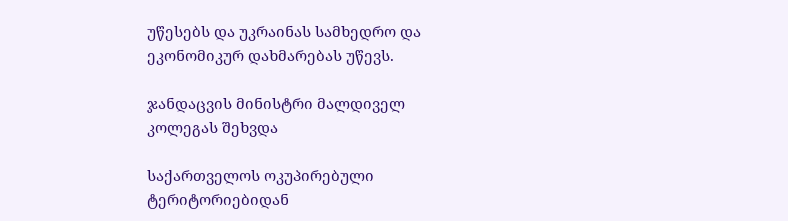უწესებს და უკრაინას სამხედრო და ეკონომიკურ დახმარებას უწევს.

ჯანდაცვის მინისტრი მალდიველ კოლეგას შეხვდა

საქართველოს ოკუპირებული ტერიტორიებიდან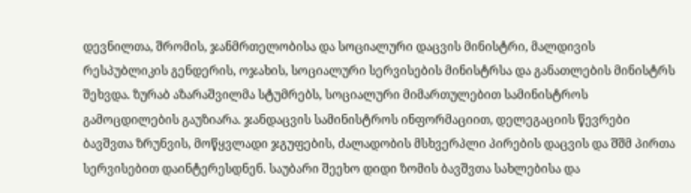დევნილთა, შრომის, ჯანმრთელობისა და სოციალური დაცვის მინისტრი, მალდივის რესპუბლიკის გენდერის, ოჯახის, სოციალური სერვისების მინისტრსა და განათლების მინისტრს შეხვდა. ზურაბ აზარაშვილმა სტუმრებს, სოციალური მიმართულებით სამინისტროს გამოცდილების გაუზიარა. ჯანდაცვის სამინისტროს ინფორმაციით, დელეგაციის წევრები ბავშვთა ზრუნვის, მოწყვლადი ჯგუფების, ძალადობის მსხვერპლი პირების დაცვის და შშმ პირთა სერვისებით დაინტერესდნენ. საუბარი შეეხო დიდი ზომის ბავშვთა სახლებისა და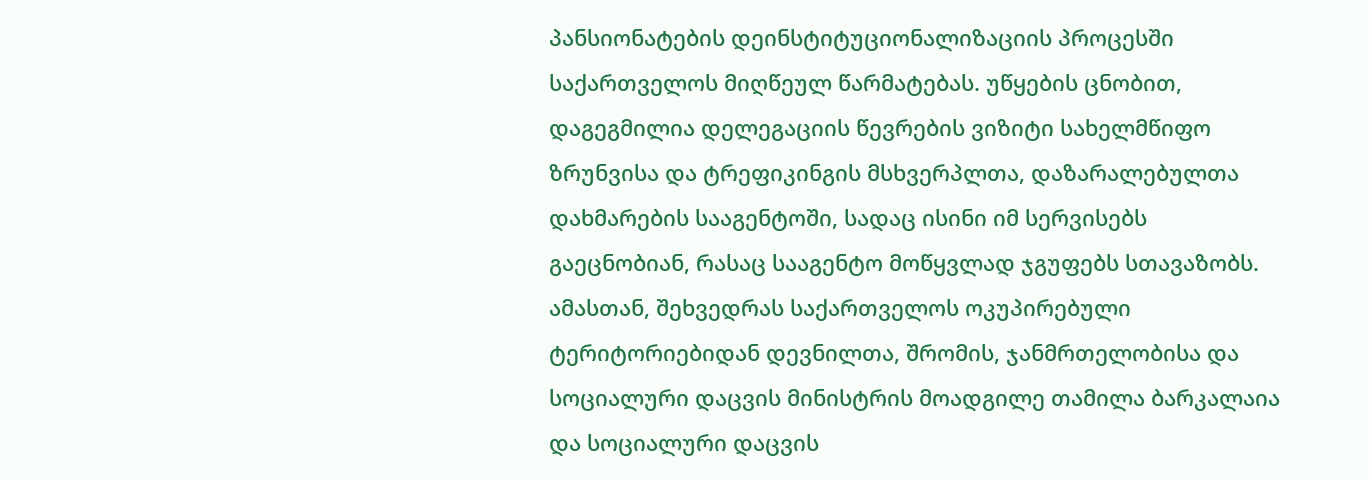პანსიონატების დეინსტიტუციონალიზაციის პროცესში საქართველოს მიღწეულ წარმატებას. უწყების ცნობით, დაგეგმილია დელეგაციის წევრების ვიზიტი სახელმწიფო ზრუნვისა და ტრეფიკინგის მსხვერპლთა, დაზარალებულთა დახმარების სააგენტოში, სადაც ისინი იმ სერვისებს გაეცნობიან, რასაც სააგენტო მოწყვლად ჯგუფებს სთავაზობს. ამასთან, შეხვედრას საქართველოს ოკუპირებული ტერიტორიებიდან დევნილთა, შრომის, ჯანმრთელობისა და სოციალური დაცვის მინისტრის მოადგილე თამილა ბარკალაია და სოციალური დაცვის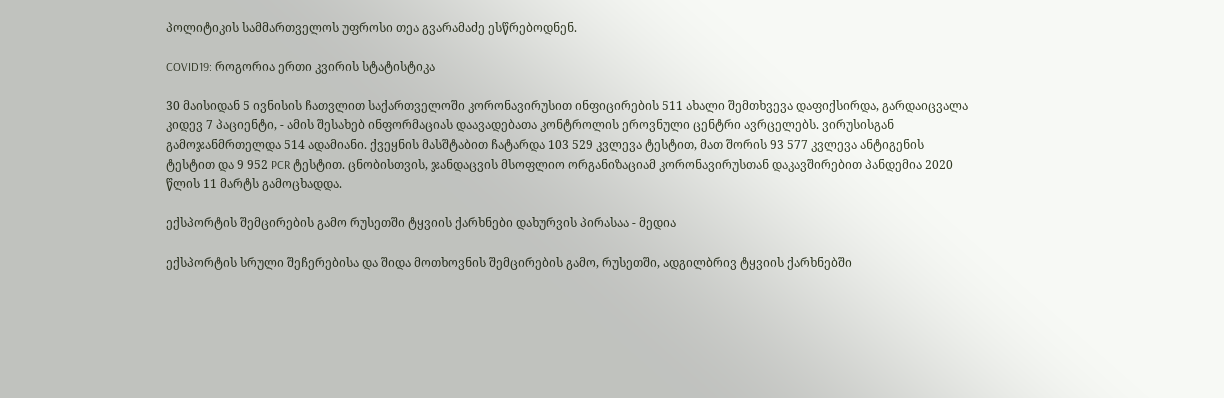პოლიტიკის სამმართველოს უფროსი თეა გვარამაძე ესწრებოდნენ.

COVID19: როგორია ერთი კვირის სტატისტიკა

30 მაისიდან 5 ივნისის ჩათვლით საქართველოში კორონავირუსით ინფიცირების 511 ახალი შემთხვევა დაფიქსირდა, გარდაიცვალა კიდევ 7 პაციენტი, - ამის შესახებ ინფორმაციას დაავადებათა კონტროლის ეროვნული ცენტრი ავრცელებს. ვირუსისგან გამოჯანმრთელდა 514 ადამიანი. ქვეყნის მასშტაბით ჩატარდა 103 529 კვლევა ტესტით, მათ შორის 93 577 კვლევა ანტიგენის ტესტით და 9 952 PCR ტესტით. ცნობისთვის, ჯანდაცვის მსოფლიო ორგანიზაციამ კორონავირუსთან დაკავშირებით პანდემია 2020 წლის 11 მარტს გამოცხადდა.

ექსპორტის შემცირების გამო რუსეთში ტყვიის ქარხნები დახურვის პირასაა - მედია

ექსპორტის სრული შეჩერებისა და შიდა მოთხოვნის შემცირების გამო, რუსეთში, ადგილბრივ ტყვიის ქარხნებში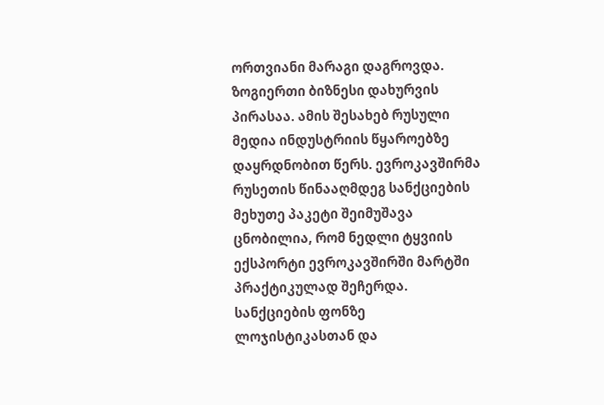ორთვიანი მარაგი დაგროვდა. ზოგიერთი ბიზნესი დახურვის პირასაა. ამის შესახებ რუსული მედია ინდუსტრიის წყაროებზე დაყრდნობით წერს. ევროკავშირმა რუსეთის წინააღმდეგ სანქციების მეხუთე პაკეტი შეიმუშავა ცნობილია, რომ ნედლი ტყვიის ექსპორტი ევროკავშირში მარტში პრაქტიკულად შეჩერდა. სანქციების ფონზე ლოჯისტიკასთან და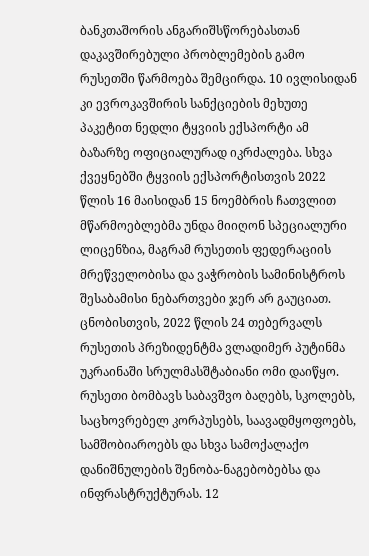ბანკთაშორის ანგარიშსწორებასთან დაკავშირებული პრობლემების გამო რუსეთში წარმოება შემცირდა. 10 ივლისიდან კი ევროკავშირის სანქციების მეხუთე პაკეტით ნედლი ტყვიის ექსპორტი ამ ბაზარზე ოფიციალურად იკრძალება. სხვა ქვეყნებში ტყვიის ექსპორტისთვის 2022 წლის 16 მაისიდან 15 ნოემბრის ჩათვლით მწარმოებლებმა უნდა მიიღონ სპეციალური ლიცენზია, მაგრამ რუსეთის ფედერაციის მრეწველობისა და ვაჭრობის სამინისტროს შესაბამისი ნებართვები ჯერ არ გაუციათ. ცნობისთვის, 2022 წლის 24 თებერვალს რუსეთის პრეზიდენტმა ვლადიმერ პუტინმა უკრაინაში სრულმასშტაბიანი ომი დაიწყო. რუსეთი ბომბავს საბავშვო ბაღებს, სკოლებს, საცხოვრებელ კორპუსებს, საავადმყოფოებს, სამშობიაროებს და სხვა სამოქალაქო დანიშნულების შენობა-ნაგებობებსა და ინფრასტრუქტურას. 12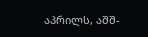აპრილს, აშშ-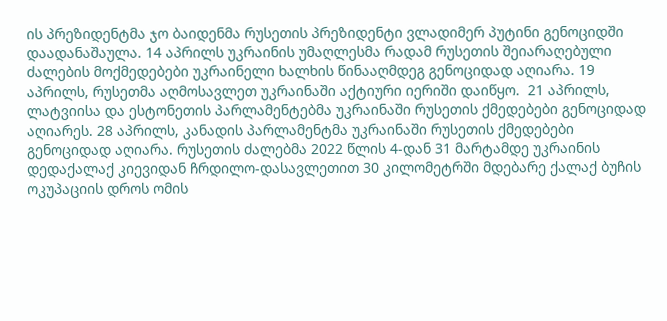ის პრეზიდენტმა ჯო ბაიდენმა რუსეთის პრეზიდენტი ვლადიმერ პუტინი გენოციდში დაადანაშაულა. 14 აპრილს უკრაინის უმაღლესმა რადამ რუსეთის შეიარაღებული ძალების მოქმედებები უკრაინელი ხალხის წინააღმდეგ გენოციდად აღიარა. 19 აპრილს, რუსეთმა აღმოსავლეთ უკრაინაში აქტიური იერიში დაიწყო.  21 აპრილს, ლატვიისა და ესტონეთის პარლამენტებმა უკრაინაში რუსეთის ქმედებები გენოციდად აღიარეს. 28 აპრილს, კანადის პარლამენტმა უკრაინაში რუსეთის ქმედებები გენოციდად აღიარა. რუსეთის ძალებმა 2022 წლის 4-დან 31 მარტამდე უკრაინის დედაქალაქ კიევიდან ჩრდილო-დასავლეთით 30 კილომეტრში მდებარე ქალაქ ბუჩის ოკუპაციის დროს ომის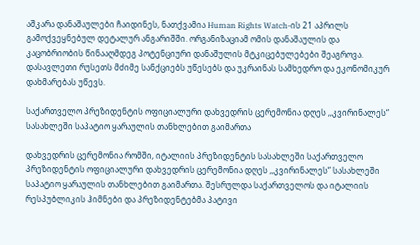აშკარა დანაშაულები ჩაიდინეს, ნათქვამია Human Rights Watch-ის 21 აპრილს გამოქვეყნებულ დეტალურ ანგარიშში. ორგანიზაციამ ომის დანაშაულის და კაცობრიობის წინააღმდეგ პოტენციური დანაშულის მტკიცებულებები შეაგროვა. დასავლეთი რუსეთს მძიმე სანქციებს უწესებს და უკრაინას სამხედრო და ეკონომიკურ დახმარებას უწევს.

საქართველო პრეზიდენტის ოფიციალური დახვედრის ცერემონია დღეს ,,კვირინალეს“ სასახლეში საპატიო ყარაულის თანხლებით გაიმართა

დახვედრის ცერემონია რომში, იტალიის პრეზიდენტის სასახლეში საქართველო პრეზიდენტის ოფიციალური დახვედრის ცერემონია დღეს ,,კვირინალეს“ სასახლეში საპატიო ყარაულის თანხლებით გაიმართა. შესრულდა საქართველოს და იტალიის რესპუბლიკის ჰიმნები და პრეზიდენტებმა პატივი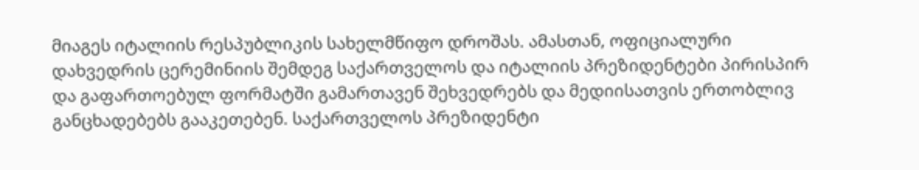მიაგეს იტალიის რესპუბლიკის სახელმწიფო დროშას. ამასთან, ოფიციალური დახვედრის ცერემინიის შემდეგ საქართველოს და იტალიის პრეზიდენტები პირისპირ და გაფართოებულ ფორმატში გამართავენ შეხვედრებს და მედიისათვის ერთობლივ განცხადებებს გააკეთებენ. საქართველოს პრეზიდენტი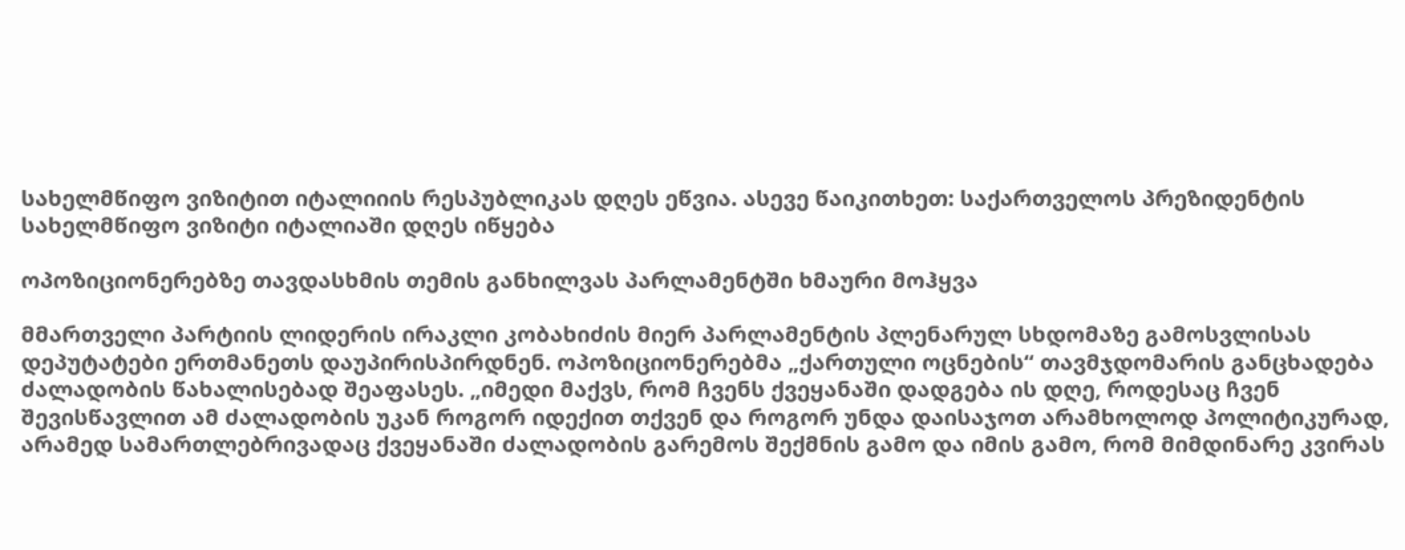სახელმწიფო ვიზიტით იტალიიის რესპუბლიკას დღეს ეწვია. ასევე წაიკითხეთ: საქართველოს პრეზიდენტის სახელმწიფო ვიზიტი იტალიაში დღეს იწყება

ოპოზიციონერებზე თავდასხმის თემის განხილვას პარლამენტში ხმაური მოჰყვა

მმართველი პარტიის ლიდერის ირაკლი კობახიძის მიერ პარლამენტის პლენარულ სხდომაზე გამოსვლისას დეპუტატები ერთმანეთს დაუპირისპირდნენ. ოპოზიციონერებმა „ქართული ოცნების“ თავმჯდომარის განცხადება ძალადობის წახალისებად შეაფასეს. „იმედი მაქვს, რომ ჩვენს ქვეყანაში დადგება ის დღე, როდესაც ჩვენ შევისწავლით ამ ძალადობის უკან როგორ იდექით თქვენ და როგორ უნდა დაისაჯოთ არამხოლოდ პოლიტიკურად, არამედ სამართლებრივადაც ქვეყანაში ძალადობის გარემოს შექმნის გამო და იმის გამო, რომ მიმდინარე კვირას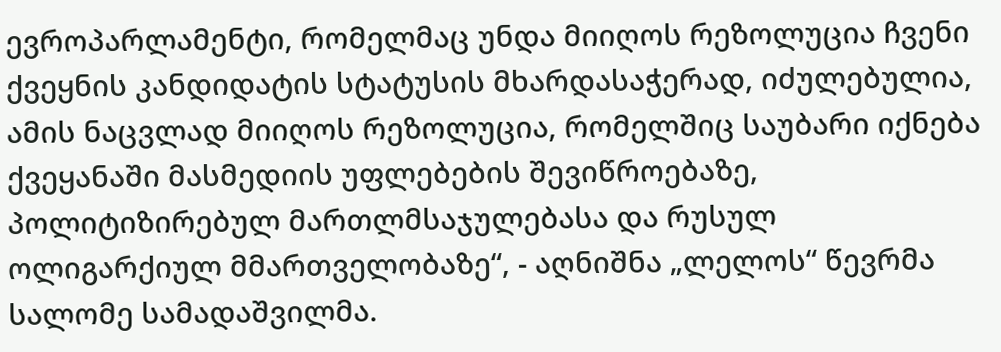ევროპარლამენტი, რომელმაც უნდა მიიღოს რეზოლუცია ჩვენი ქვეყნის კანდიდატის სტატუსის მხარდასაჭერად, იძულებულია, ამის ნაცვლად მიიღოს რეზოლუცია, რომელშიც საუბარი იქნება ქვეყანაში მასმედიის უფლებების შევიწროებაზე, პოლიტიზირებულ მართლმსაჯულებასა და რუსულ ოლიგარქიულ მმართველობაზე“, - აღნიშნა „ლელოს“ წევრმა სალომე სამადაშვილმა.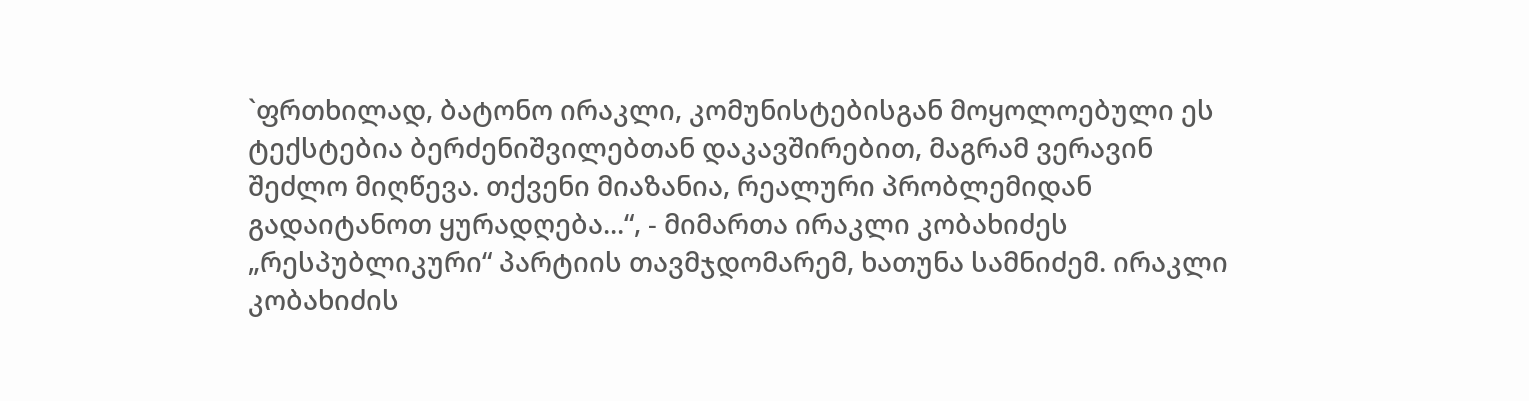`ფრთხილად, ბატონო ირაკლი, კომუნისტებისგან მოყოლოებული ეს ტექსტებია ბერძენიშვილებთან დაკავშირებით, მაგრამ ვერავინ შეძლო მიღწევა. თქვენი მიაზანია, რეალური პრობლემიდან გადაიტანოთ ყურადღება...“, - მიმართა ირაკლი კობახიძეს „რესპუბლიკური“ პარტიის თავმჯდომარემ, ხათუნა სამნიძემ. ირაკლი კობახიძის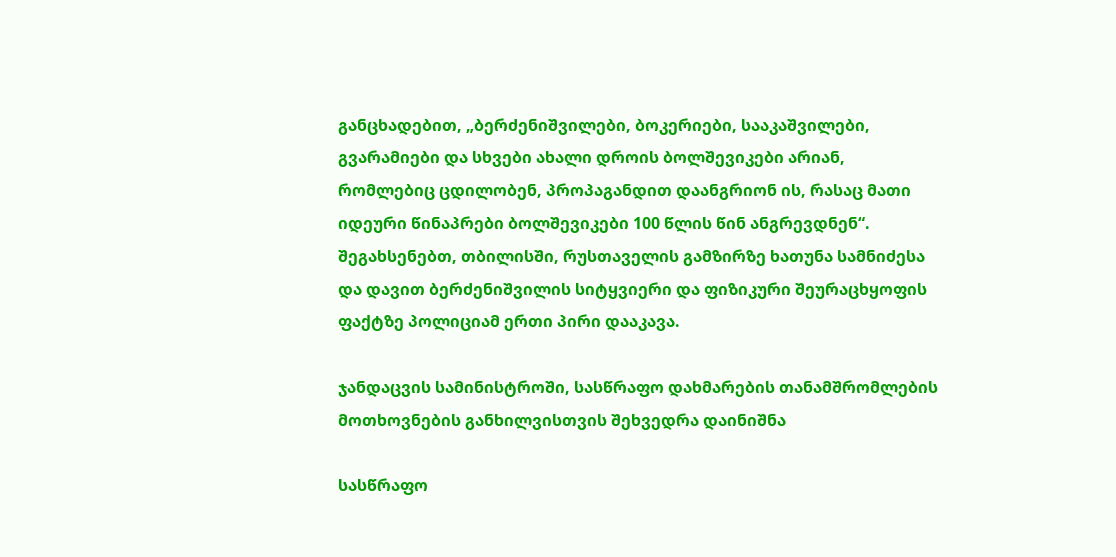განცხადებით, „ბერძენიშვილები, ბოკერიები, სააკაშვილები, გვარამიები და სხვები ახალი დროის ბოლშევიკები არიან, რომლებიც ცდილობენ, პროპაგანდით დაანგრიონ ის, რასაც მათი იდეური წინაპრები ბოლშევიკები 100 წლის წინ ანგრევდნენ“. შეგახსენებთ, თბილისში, რუსთაველის გამზირზე ხათუნა სამნიძესა და დავით ბერძენიშვილის სიტყვიერი და ფიზიკური შეურაცხყოფის ფაქტზე პოლიციამ ერთი პირი დააკავა.

ჯანდაცვის სამინისტროში, სასწრაფო დახმარების თანამშრომლების მოთხოვნების განხილვისთვის შეხვედრა დაინიშნა

სასწრაფო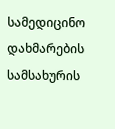სამედიცინო დახმარების სამსახურის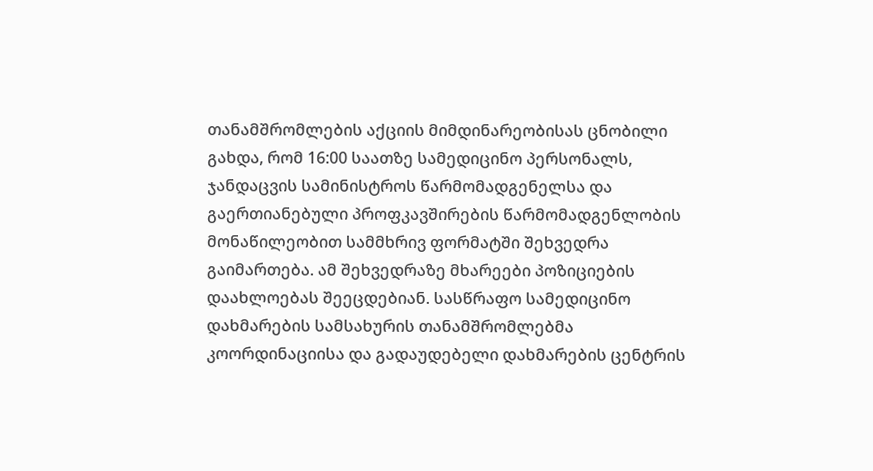თანამშრომლების აქციის მიმდინარეობისას ცნობილი გახდა, რომ 16:00 საათზე სამედიცინო პერსონალს, ჯანდაცვის სამინისტროს წარმომადგენელსა და გაერთიანებული პროფკავშირების წარმომადგენლობის მონაწილეობით სამმხრივ ფორმატში შეხვედრა გაიმართება. ამ შეხვედრაზე მხარეები პოზიციების დაახლოებას შეეცდებიან. სასწრაფო სამედიცინო დახმარების სამსახურის თანამშრომლებმა კოორდინაციისა და გადაუდებელი დახმარების ცენტრის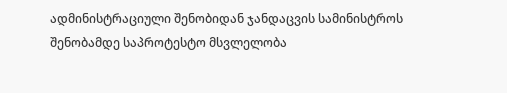ადმინისტრაციული შენობიდან ჯანდაცვის სამინისტროს შენობამდე საპროტესტო მსვლელობა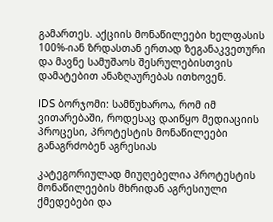გამართეს. აქციის მონაწილეები ხელფასის 100%-იან ზრდასთან ერთად ზეგანაკვეთური და მავნე სამუშაოს შესრულებისთვის დამატებით ანაზღაურებას ითხოვენ.

IDS ბორჯომი: სამწუხაროა, რომ იმ ვითარებაში, როდესაც დაიწყო მედიაციის პროცესი, პროტესტის მონაწილეები განაგრძობენ აგრესიას

კატეგორიულად მიუღებელია პროტესტის მონაწილეების მხრიდან აგრესიული ქმედებები და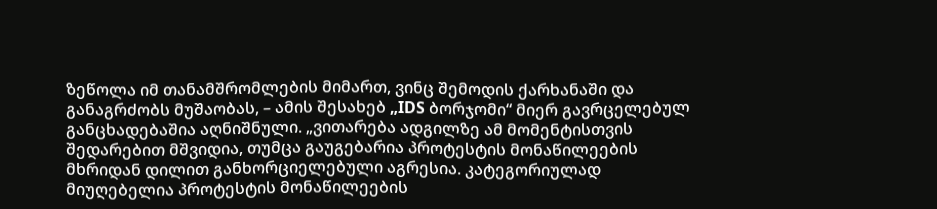ზეწოლა იმ თანამშრომლების მიმართ, ვინც შემოდის ქარხანაში და განაგრძობს მუშაობას, – ამის შესახებ „IDS ბორჯომი“ მიერ გავრცელებულ განცხადებაშია აღნიშნული. „ვითარება ადგილზე ამ მომენტისთვის შედარებით მშვიდია, თუმცა გაუგებარია პროტესტის მონაწილეების მხრიდან დილით განხორციელებული აგრესია. კატეგორიულად მიუღებელია პროტესტის მონაწილეების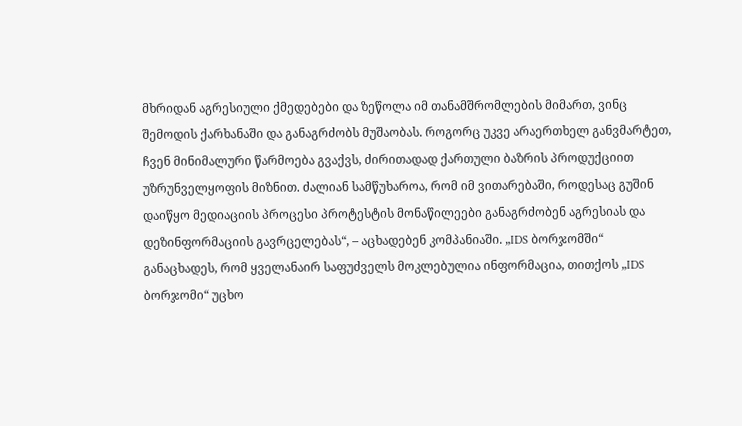მხრიდან აგრესიული ქმედებები და ზეწოლა იმ თანამშრომლების მიმართ, ვინც შემოდის ქარხანაში და განაგრძობს მუშაობას. როგორც უკვე არაერთხელ განვმარტეთ, ჩვენ მინიმალური წარმოება გვაქვს, ძირითადად ქართული ბაზრის პროდუქციით უზრუნველყოფის მიზნით. ძალიან სამწუხაროა, რომ იმ ვითარებაში, როდესაც გუშინ დაიწყო მედიაციის პროცესი პროტესტის მონაწილეები განაგრძობენ აგრესიას და დეზინფორმაციის გავრცელებას“, – აცხადებენ კომპანიაში. „IDS ბორჯომში“ განაცხადეს, რომ ყველანაირ საფუძველს მოკლებულია ინფორმაცია, თითქოს „IDS ბორჯომი“ უცხო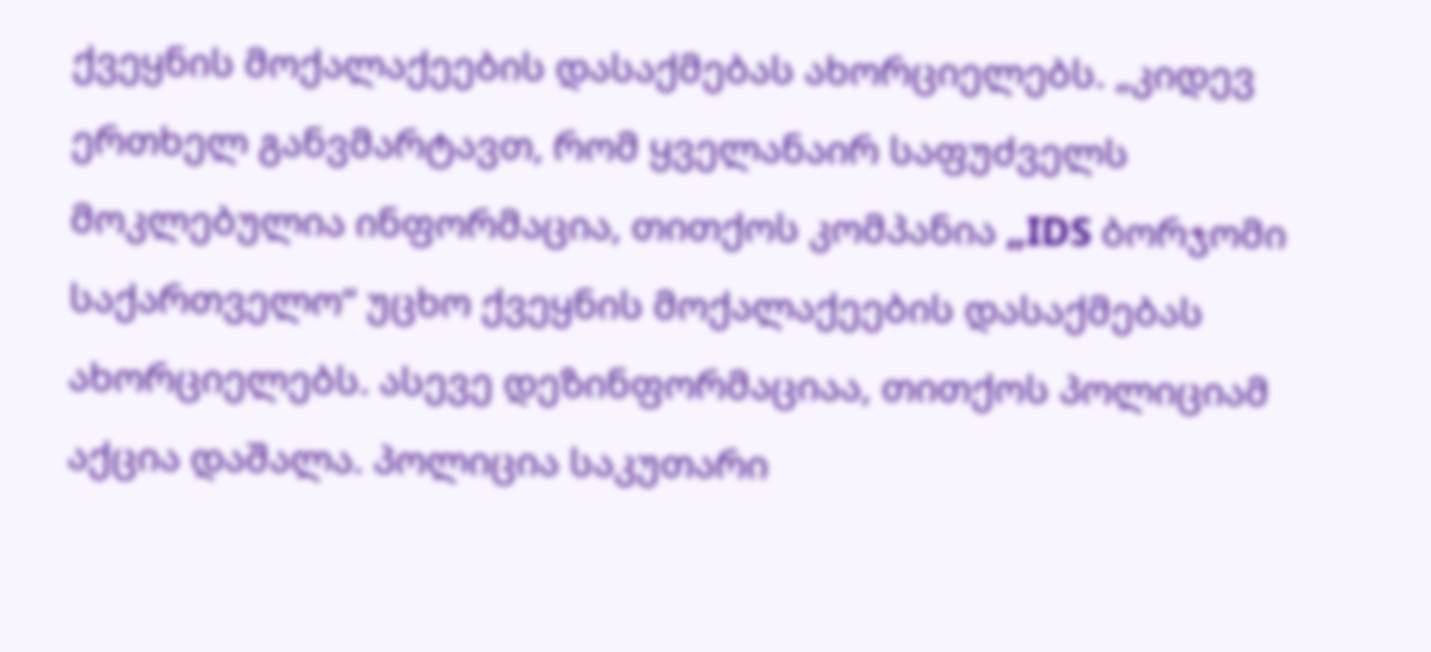ქვეყნის მოქალაქეების დასაქმებას ახორციელებს. „კიდევ ერთხელ განვმარტავთ, რომ ყველანაირ საფუძველს მოკლებულია ინფორმაცია, თითქოს კომპანია „IDS ბორჯომი საქართველო“ უცხო ქვეყნის მოქალაქეების დასაქმებას ახორციელებს. ასევე დეზინფორმაციაა, თითქოს პოლიციამ აქცია დაშალა. პოლიცია საკუთარი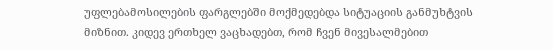უფლებამოსილების ფარგლებში მოქმედებდა სიტუაციის განმუხტვის მიზნით. კიდევ ერთხელ ვაცხადებთ, რომ ჩვენ მივესალმებით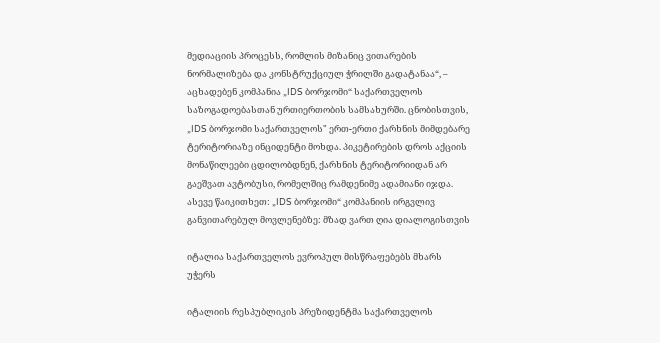მედიაციის პროცესს, რომლის მიზანიც ვითარების ნორმალიზება და კონსტრუქციულ ჭრილში გადატანაა“, – აცხადებენ კომპანია „IDS ბორჯომი“ საქართველოს საზოგადოებასთან ურთიერთობის სამსახურში. ცნობისთვის, „IDS ბორჯომი საქართველოს" ერთ-ერთი ქარხნის მიმდებარე ტერიტორიაზე ინციდენტი მოხდა. პიკეტირების დროს აქციის მონაწილეები ცდილობდნენ, ქარხნის ტერიტორიიდან არ გაეშვათ ავტობუსი, რომელშიც რამდენიმე ადამიანი იჯდა.  ასევე წაიკითხეთ: „IDS ბორჯომი“ კომპანიის ირგვლივ განვითარებულ მოვლენებზე: მზად ვართ ღია დიალოგისთვის

იტალია საქართველოს ევროპულ მისწრაფებებს მხარს უჭერს

იტალიის რესპუბლიკის პრეზიდენტმა საქართველოს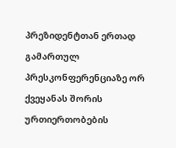პრეზიდენტთან ერთად გამართულ პრესკონფერენციაზე ორ ქვეყანას შორის ურთიერთობების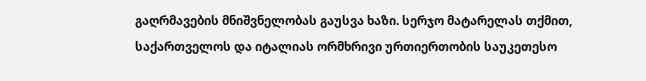გაღრმავების მნიშვნელობას გაუსვა ხაზი. სერჯო მატარელას თქმით, საქართველოს და იტალიას ორმხრივი ურთიერთობის საუკეთესო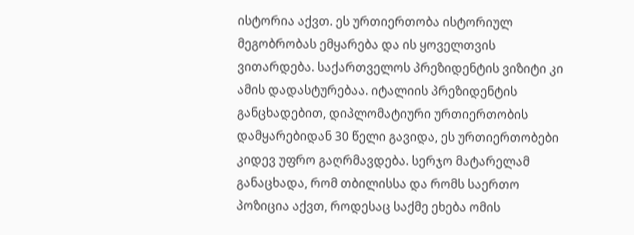ისტორია აქვთ. ეს ურთიერთობა ისტორიულ მეგობრობას ემყარება და ის ყოველთვის ვითარდება. საქართველოს პრეზიდენტის ვიზიტი კი ამის დადასტურებაა. იტალიის პრეზიდენტის განცხადებით, დიპლომატიური ურთიერთობის დამყარებიდან 30 წელი გავიდა, ეს ურთიერთობები კიდევ უფრო გაღრმავდება. სერჯო მატარელამ განაცხადა, რომ თბილისსა და რომს საერთო პოზიცია აქვთ, როდესაც საქმე ეხება ომის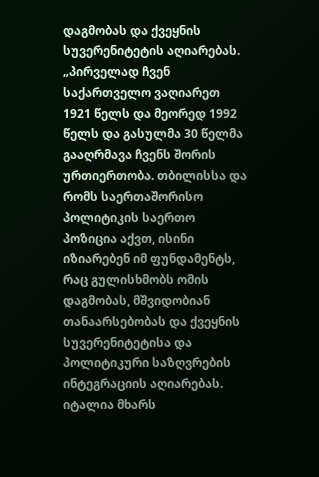დაგმობას და ქვეყნის სუვერენიტეტის აღიარებას. „პირველად ჩვენ საქართველო ვაღიარეთ 1921 წელს და მეორედ 1992 წელს და გასულმა 30 წელმა გააღრმავა ჩვენს შორის ურთიერთობა. თბილისსა და რომს საერთაშორისო პოლიტიკის საერთო პოზიცია აქვთ, ისინი იზიარებენ იმ ფუნდამენტს, რაც გულისხმობს ომის დაგმობას, მშვიდობიან თანაარსებობას და ქვეყნის სუვერენიტეტისა და პოლიტიკური საზღვრების ინტეგრაციის აღიარებას. იტალია მხარს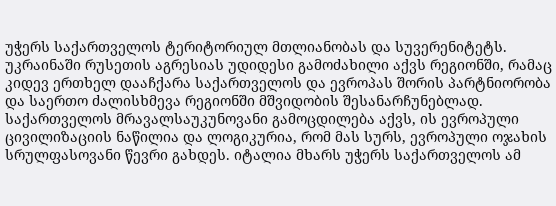უჭერს საქართველოს ტერიტორიულ მთლიანობას და სუვერენიტეტს. უკრაინაში რუსეთის აგრესიას უდიდესი გამოძახილი აქვს რეგიონში, რამაც კიდევ ერთხელ დააჩქარა საქართველოს და ევროპას შორის პარტნიორობა და საერთო ძალისხმევა რეგიონში მშვიდობის შესანარჩუნებლად. საქართველოს მრავალსაუკუნოვანი გამოცდილება აქვს, ის ევროპული ცივილიზაციის ნაწილია და ლოგიკურია, რომ მას სურს, ევროპული ოჯახის სრულფასოვანი წევრი გახდეს. იტალია მხარს უჭერს საქართველოს ამ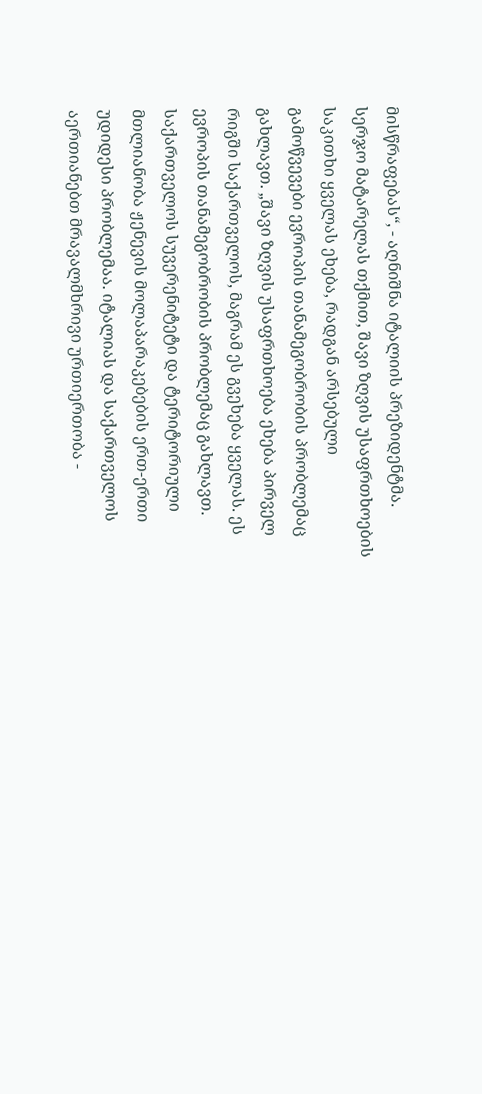მისწრაფებას“, - აღნიშნა იტალიის პრეზიდენტმა. სერჯო მატარელას თქმით, შავი ზღვის უსაფრთხოების საკითხი ყველას ეხება, რადგან არსებული გამოწვევები ევროპის თანამეგობრობის პრობლემაც გახლავთ. „შავი ზღვის უსაფრთხოება ეხება პირველ რიგში საქართველოს, მაგრამ ეს გვეხება ყველას. ეს ევროპის თანამეგობრობის პრობლემაც გახლავთ. საქართველოს სუვერენიტეტი და ტერიტორიული მთლიანობა ჟენევის მოლაპარაკებების ერთ-ერთი უდიდესი პრობლემაა. იტალიას და საქართველოს აერთიანებთ მრავალმხრივი ურთიერთობა -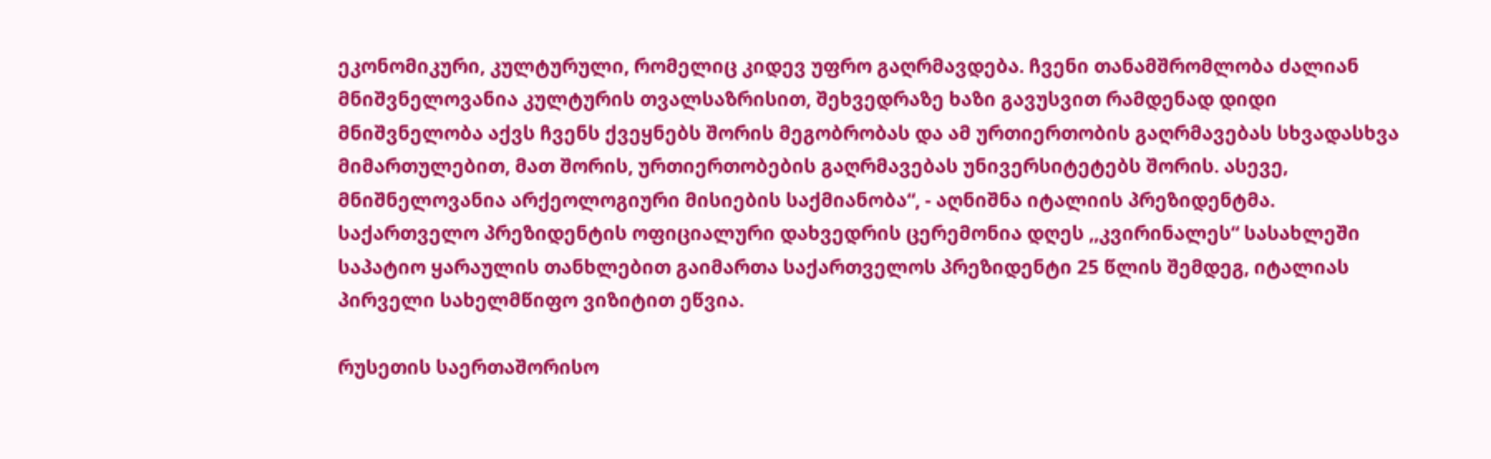ეკონომიკური, კულტურული, რომელიც კიდევ უფრო გაღრმავდება. ჩვენი თანამშრომლობა ძალიან მნიშვნელოვანია კულტურის თვალსაზრისით, შეხვედრაზე ხაზი გავუსვით რამდენად დიდი მნიშვნელობა აქვს ჩვენს ქვეყნებს შორის მეგობრობას და ამ ურთიერთობის გაღრმავებას სხვადასხვა მიმართულებით, მათ შორის, ურთიერთობების გაღრმავებას უნივერსიტეტებს შორის. ასევე, მნიშნელოვანია არქეოლოგიური მისიების საქმიანობა“, - აღნიშნა იტალიის პრეზიდენტმა. საქართველო პრეზიდენტის ოფიციალური დახვედრის ცერემონია დღეს ,,კვირინალეს“ სასახლეში საპატიო ყარაულის თანხლებით გაიმართა საქართველოს პრეზიდენტი 25 წლის შემდეგ, იტალიას პირველი სახელმწიფო ვიზიტით ეწვია.

რუსეთის საერთაშორისო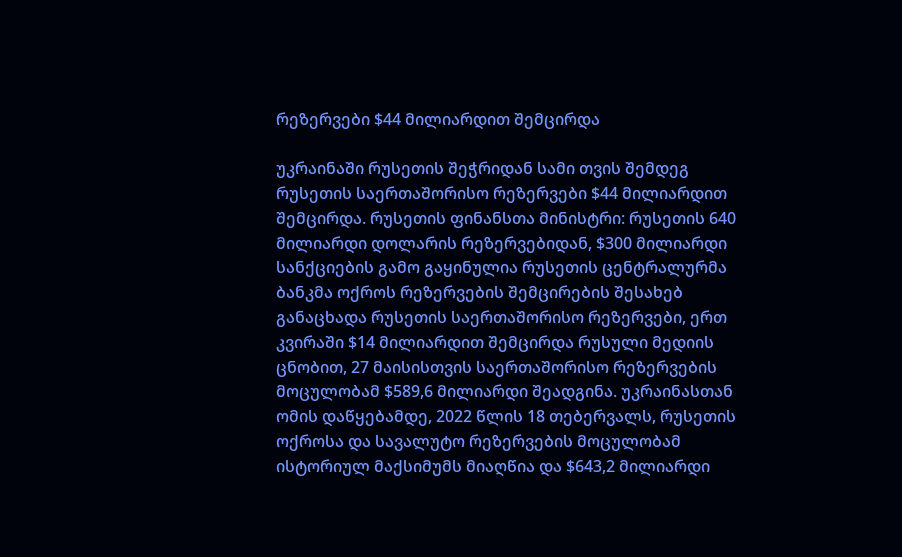რეზერვები $44 მილიარდით შემცირდა

უკრაინაში რუსეთის შეჭრიდან სამი თვის შემდეგ რუსეთის საერთაშორისო რეზერვები $44 მილიარდით შემცირდა. რუსეთის ფინანსთა მინისტრი: რუსეთის 640 მილიარდი დოლარის რეზერვებიდან, $300 მილიარდი სანქციების გამო გაყინულია რუსეთის ცენტრალურმა ბანკმა ოქროს რეზერვების შემცირების შესახებ განაცხადა რუსეთის საერთაშორისო რეზერვები, ერთ კვირაში $14 მილიარდით შემცირდა რუსული მედიის ცნობით, 27 მაისისთვის საერთაშორისო რეზერვების მოცულობამ $589,6 მილიარდი შეადგინა. უკრაინასთან ომის დაწყებამდე, 2022 წლის 18 თებერვალს, რუსეთის ოქროსა და სავალუტო რეზერვების მოცულობამ ისტორიულ მაქსიმუმს მიაღწია და $643,2 მილიარდი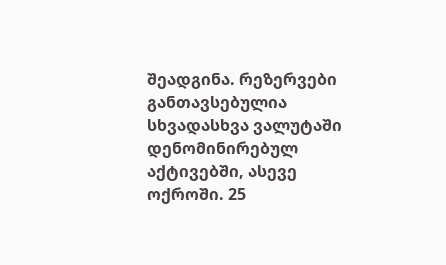შეადგინა. რეზერვები განთავსებულია სხვადასხვა ვალუტაში დენომინირებულ აქტივებში, ასევე ოქროში. 25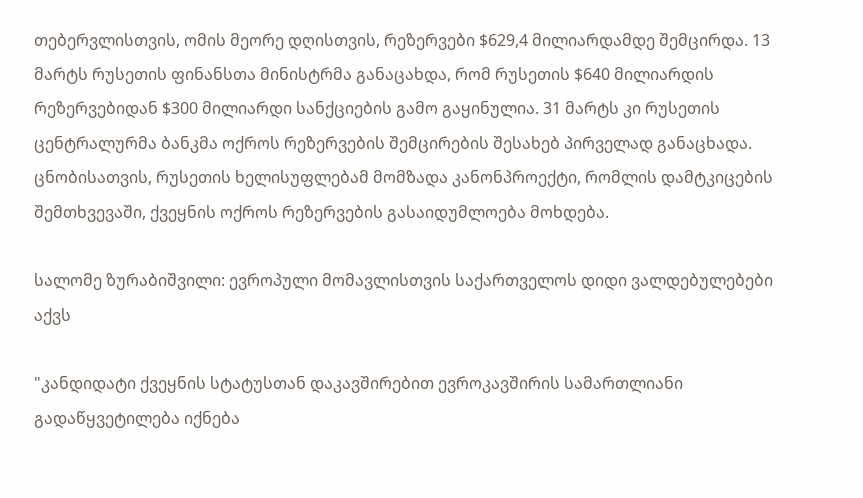თებერვლისთვის, ომის მეორე დღისთვის, რეზერვები $629,4 მილიარდამდე შემცირდა. 13 მარტს რუსეთის ფინანსთა მინისტრმა განაცახდა, რომ რუსეთის $640 მილიარდის რეზერვებიდან $300 მილიარდი სანქციების გამო გაყინულია. 31 მარტს კი რუსეთის ცენტრალურმა ბანკმა ოქროს რეზერვების შემცირების შესახებ პირველად განაცხადა.  ცნობისათვის, რუსეთის ხელისუფლებამ მომზადა კანონპროექტი, რომლის დამტკიცების შემთხვევაში, ქვეყნის ოქროს რეზერვების გასაიდუმლოება მოხდება.

სალომე ზურაბიშვილი: ევროპული მომავლისთვის საქართველოს დიდი ვალდებულებები აქვს

"კანდიდატი ქვეყნის სტატუსთან დაკავშირებით ევროკავშირის სამართლიანი გადაწყვეტილება იქნება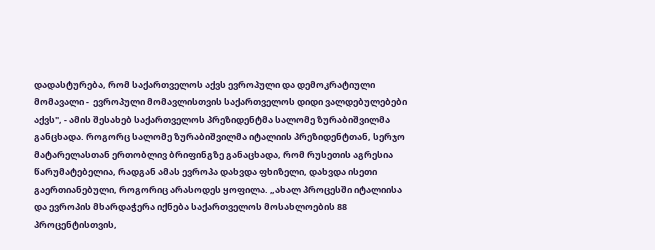დადასტურება, რომ საქართველოს აქვს ევროპული და დემოკრატიული მომავალი -  ევროპული მომავლისთვის საქართველოს დიდი ვალდებულებები აქვს", - ამის შესახებ საქართველოს პრეზიდენტმა სალომე ზურაბიშვილმა განცხადა. როგორც სალომე ზურაბიშვილმა იტალიის პრეზიდენტთან, სერჯო მატარელასთან ერთობლივ ბრიფინგზე განაცხადა, რომ რუსეთის აგრესია წარუმატებელია, რადგან ამას ევროპა დახვდა ფხიზელი, დახვდა ისეთი გაერთიანებული, როგორიც არასოდეს ყოფილა. „ახალ პროცესში იტალიისა და ევროპის მხარდაჭერა იქნება საქართველოს მოსახლოების 88 პროცენტისთვის,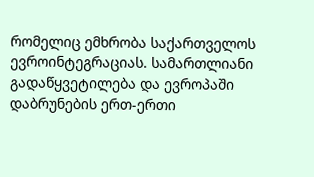რომელიც ემხრობა საქართველოს ევროინტეგრაციას. სამართლიანი გადაწყვეტილება და ევროპაში დაბრუნების ერთ-ერთი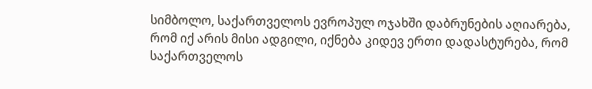სიმბოლო, საქართველოს ევროპულ ოჯახში დაბრუნების აღიარება, რომ იქ არის მისი ადგილი, იქნება კიდევ ერთი დადასტურება, რომ საქართველოს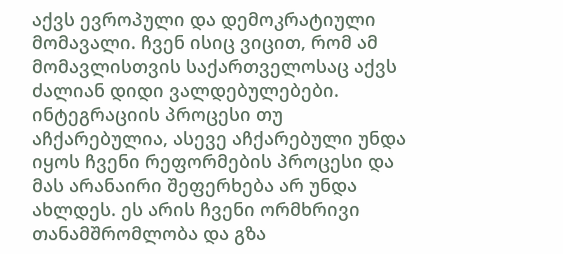აქვს ევროპული და დემოკრატიული მომავალი. ჩვენ ისიც ვიცით, რომ ამ მომავლისთვის საქართველოსაც აქვს ძალიან დიდი ვალდებულებები. ინტეგრაციის პროცესი თუ აჩქარებულია, ასევე აჩქარებული უნდა იყოს ჩვენი რეფორმების პროცესი და მას არანაირი შეფერხება არ უნდა ახლდეს. ეს არის ჩვენი ორმხრივი თანამშრომლობა და გზა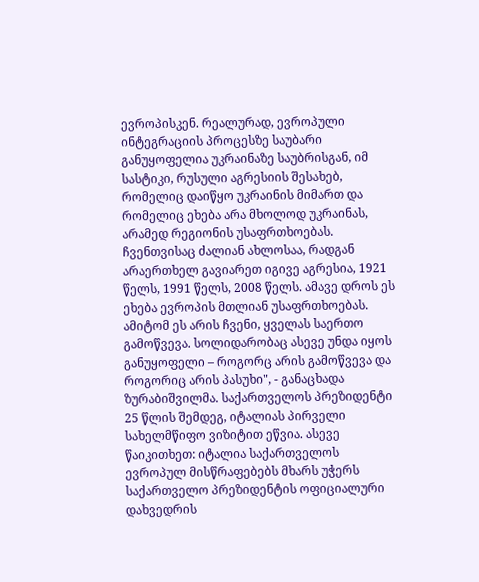ევროპისკენ. რეალურად, ევროპული ინტეგრაციის პროცესზე საუბარი განუყოფელია უკრაინაზე საუბრისგან, იმ სასტიკი, რუსული აგრესიის შესახებ, რომელიც დაიწყო უკრაინის მიმართ და რომელიც ეხება არა მხოლოდ უკრაინას, არამედ რეგიონის უსაფრთხოებას. ჩვენთვისაც ძალიან ახლოსაა, რადგან არაერთხელ გავიარეთ იგივე აგრესია, 1921 წელს, 1991 წელს, 2008 წელს. ამავე დროს ეს ეხება ევროპის მთლიან უსაფრთხოებას. ამიტომ ეს არის ჩვენი, ყველას საერთო გამოწვევა. სოლიდარობაც ასევე უნდა იყოს განუყოფელი – როგორც არის გამოწვევა და როგორიც არის პასუხი", - განაცხადა ზურაბიშვილმა. საქართველოს პრეზიდენტი 25 წლის შემდეგ, იტალიას პირველი სახელმწიფო ვიზიტით ეწვია. ასევე წაიკითხეთ: იტალია საქართველოს ევროპულ მისწრაფებებს მხარს უჭერს საქართველო პრეზიდენტის ოფიციალური დახვედრის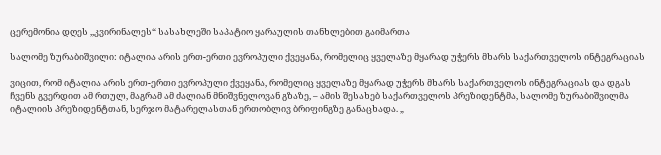ცერემონია დღეს ,,კვირინალეს“ სასახლეში საპატიო ყარაულის თანხლებით გაიმართა

სალომე ზურაბიშვილი: იტალია არის ერთ-ერთი ევროპული ქვეყანა, რომელიც ყველაზე მყარად უჭერს მხარს საქართველოს ინტეგრაციას

ვიცით, რომ იტალია არის ერთ-ერთი ევროპული ქვეყანა, რომელიც ყველაზე მყარად უჭერს მხარს საქართველოს ინტეგრაციას და დგას ჩვენს გვერდით ამ რთულ, მაგრამ ამ ძალიან მნიშვნელოვან გზაზე, – ამის შესახებ საქართველოს პრეზიდენტმა, სალომე ზურაბიშვილმა იტალიის პრეზიდენტთან, სერჯო მატარელასთან ერთობლივ ბრიფინგზე განაცხადა. „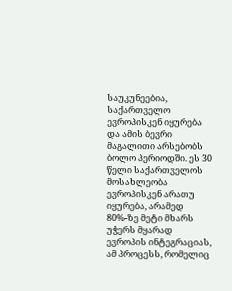საუკუნეებია, საქართველო ევროპისკენ იყურება და ამის ბევრი მაგალითი არსებობს ბოლო პერიოდში. ეს 30 წელი საქართველოს მოსახლეობა ევროპისკენ არათუ იყურება, არამედ 80%-ზე მეტი მხარს უჭერს მყარად ევროპის ინტეგრაციას, ამ პროცესს, რომელიც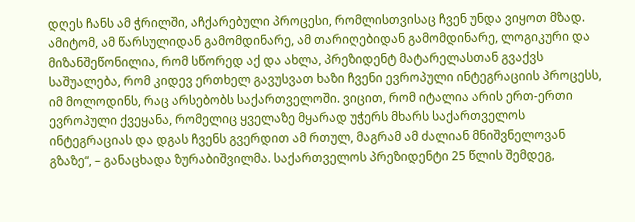დღეს ჩანს ამ ჭრილში, აჩქარებული პროცესი, რომლისთვისაც ჩვენ უნდა ვიყოთ მზად. ამიტომ, ამ წარსულიდან გამომდინარე, ამ თარიღებიდან გამომდინარე, ლოგიკური და მიზანშეწონილია, რომ სწორედ აქ და ახლა, პრეზიდენტ მატარელასთან გვაქვს საშუალება, რომ კიდევ ერთხელ გავუსვათ ხაზი ჩვენი ევროპული ინტეგრაციის პროცესს, იმ მოლოდინს, რაც არსებობს საქართველოში. ვიცით, რომ იტალია არის ერთ-ერთი ევროპული ქვეყანა, რომელიც ყველაზე მყარად უჭერს მხარს საქართველოს ინტეგრაციას და დგას ჩვენს გვერდით ამ რთულ, მაგრამ ამ ძალიან მნიშვნელოვან გზაზე“, – განაცხადა ზურაბიშვილმა. საქართველოს პრეზიდენტი 25 წლის შემდეგ,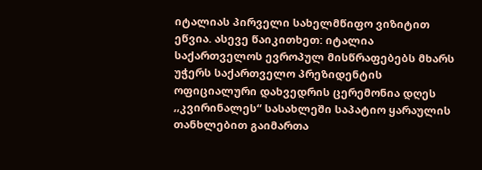იტალიას პირველი სახელმწიფო ვიზიტით ეწვია. ასევე წაიკითხეთ: იტალია საქართველოს ევროპულ მისწრაფებებს მხარს უჭერს საქართველო პრეზიდენტის ოფიციალური დახვედრის ცერემონია დღეს ,,კვირინალეს“ სასახლეში საპატიო ყარაულის თანხლებით გაიმართა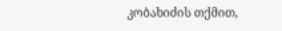კობახიძის თქმით,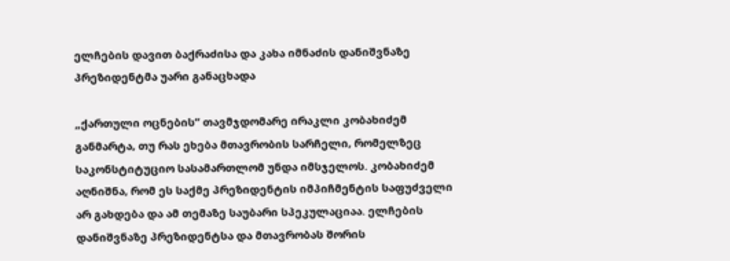ელჩების დავით ბაქრაძისა და კახა იმნაძის დანიშვნაზე პრეზიდენტმა უარი განაცხადა

„ქართული ოცნების“ თავმჯდომარე ირაკლი კობახიძემ განმარტა, თუ რას ეხება მთავრობის სარჩელი, რომელზეც საკონსტიტუციო სასამართლომ უნდა იმსჯელოს. კობახიძემ აღნიშნა, რომ ეს საქმე პრეზიდენტის იმპიჩმენტის საფუძველი არ გახდება და ამ თემაზე საუბარი სპეკულაციაა. ელჩების დანიშვნაზე პრეზიდენტსა და მთავრობას შორის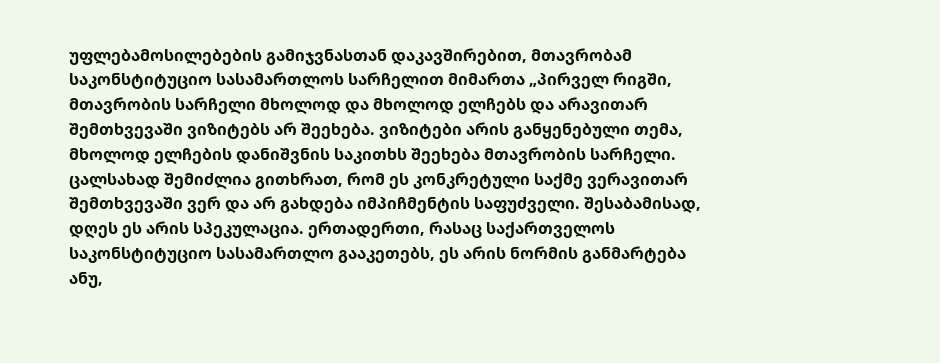უფლებამოსილებების გამიჯვნასთან დაკავშირებით, მთავრობამ საკონსტიტუციო სასამართლოს სარჩელით მიმართა „პირველ რიგში, მთავრობის სარჩელი მხოლოდ და მხოლოდ ელჩებს და არავითარ შემთხვევაში ვიზიტებს არ შეეხება. ვიზიტები არის განყენებული თემა, მხოლოდ ელჩების დანიშვნის საკითხს შეეხება მთავრობის სარჩელი. ცალსახად შემიძლია გითხრათ, რომ ეს კონკრეტული საქმე ვერავითარ შემთხვევაში ვერ და არ გახდება იმპიჩმენტის საფუძველი. შესაბამისად, დღეს ეს არის სპეკულაცია. ერთადერთი, რასაც საქართველოს საკონსტიტუციო სასამართლო გააკეთებს, ეს არის ნორმის განმარტება ანუ,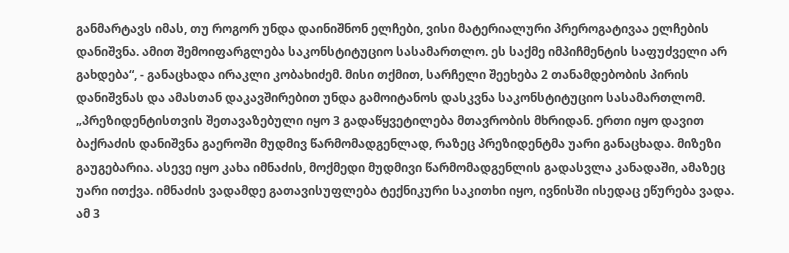განმარტავს იმას, თუ როგორ უნდა დაინიშნონ ელჩები, ვისი მატერიალური პრეროგატივაა ელჩების დანიშვნა. ამით შემოიფარგლება საკონსტიტუციო სასამართლო. ეს საქმე იმპიჩმენტის საფუძველი არ გახდება“, - განაცხადა ირაკლი კობახიძემ. მისი თქმით, სარჩელი შეეხება 2 თანამდებობის პირის დანიშვნას და ამასთან დაკავშირებით უნდა გამოიტანოს დასკვნა საკონსტიტუციო სასამართლომ. „პრეზიდენტისთვის შეთავაზებული იყო 3 გადაწყვეტილება მთავრობის მხრიდან. ერთი იყო დავით ბაქრაძის დანიშვნა გაეროში მუდმივ წარმომადგენლად, რაზეც პრეზიდენტმა უარი განაცხადა. მიზეზი გაუგებარია. ასევე იყო კახა იმნაძის, მოქმედი მუდმივი წარმომადგენლის გადასვლა კანადაში, ამაზეც უარი ითქვა. იმნაძის ვადამდე გათავისუფლება ტექნიკური საკითხი იყო, ივნისში ისედაც ეწურება ვადა. ამ 3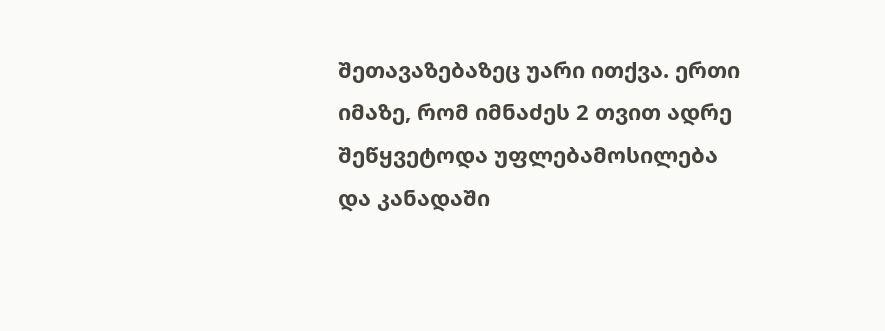შეთავაზებაზეც უარი ითქვა. ერთი იმაზე, რომ იმნაძეს 2 თვით ადრე შეწყვეტოდა უფლებამოსილება და კანადაში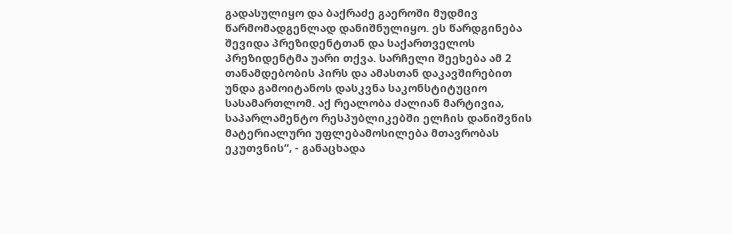გადასულიყო და ბაქრაძე გაეროში მუდმივ წარმომადგენლად დანიშნულიყო. ეს წარდგინება შევიდა პრეზიდენტთან და საქართველოს პრეზიდენტმა უარი თქვა. სარჩელი შეეხება ამ 2 თანამდებობის პირს და ამასთან დაკავშირებით უნდა გამოიტანოს დასკვნა საკონსტიტუციო სასამართლომ. აქ რეალობა ძალიან მარტივია, საპარლამენტო რესპუბლიკებში ელჩის დანიშვნის მატერიალური უფლებამოსილება მთავრობას ეკუთვნის“, - განაცხადა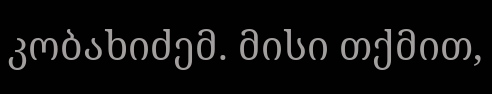კობახიძემ. მისი თქმით,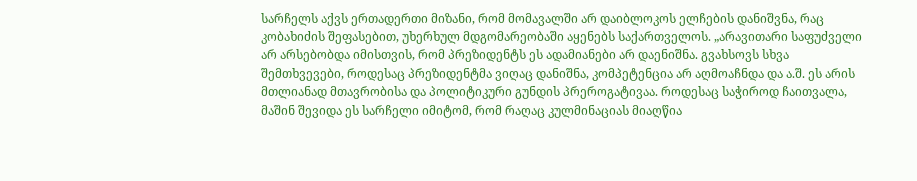სარჩელს აქვს ერთადერთი მიზანი, რომ მომავალში არ დაიბლოკოს ელჩების დანიშვნა, რაც კობახიძის შეფასებით, უხერხულ მდგომარეობაში აყენებს საქართველოს. „არავითარი საფუძველი არ არსებობდა იმისთვის, რომ პრეზიდენტს ეს ადამიანები არ დაენიშნა. გვახსოვს სხვა შემთხვევები, როდესაც პრეზიდენტმა ვიღაც დანიშნა, კომპეტენცია არ აღმოაჩნდა და ა.შ. ეს არის მთლიანად მთავრობისა და პოლიტიკური გუნდის პრეროგატივაა. როდესაც საჭიროდ ჩაითვალა, მაშინ შევიდა ეს სარჩელი იმიტომ, რომ რაღაც კულმინაციას მიაღწია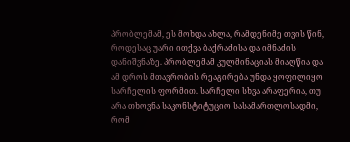პრობლემამ, ეს მოხდა ახლა, რამდენიმე თვის წინ, როდესაც უარი ითქვა ბაქრაძისა და იმნაძის დანიშვნაზე. პრობლემამ კულმინაციას მიაღწია და ამ დროს მთავრობის რეაგირება უნდა ყოფილიყო სარჩელის ფორმით. სარჩელი სხვა არაფერია, თუ არა თხოვნა საკონსტიტუციო სასამართლოსადმი, რომ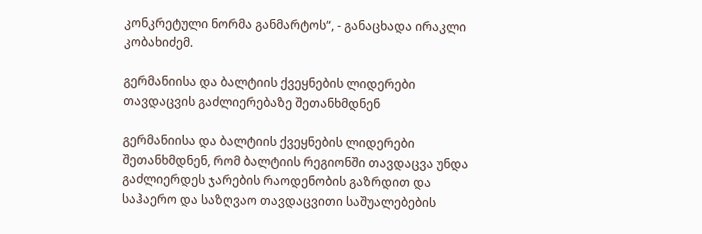კონკრეტული ნორმა განმარტოს“, - განაცხადა ირაკლი კობახიძემ.

გერმანიისა და ბალტიის ქვეყნების ლიდერები თავდაცვის გაძლიერებაზე შეთანხმდნენ

გერმანიისა და ბალტიის ქვეყნების ლიდერები შეთანხმდნენ, რომ ბალტიის რეგიონში თავდაცვა უნდა გაძლიერდეს ჯარების რაოდენობის გაზრდით და საჰაერო და საზღვაო თავდაცვითი საშუალებების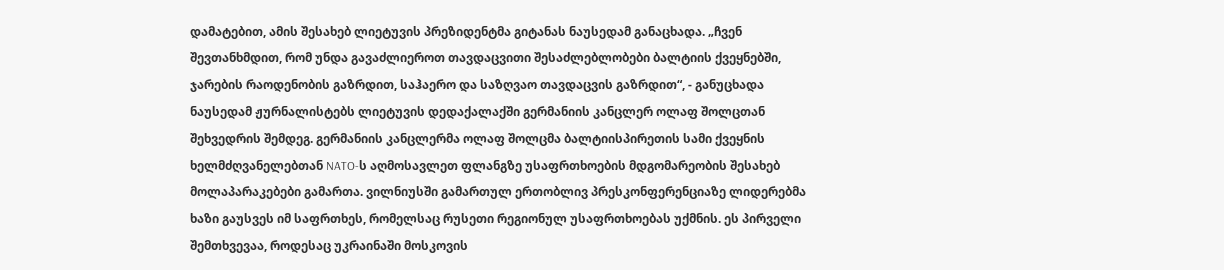დამატებით, ამის შესახებ ლიეტუვის პრეზიდენტმა გიტანას ნაუსედამ განაცხადა. „ჩვენ შევთანხმდით, რომ უნდა გავაძლიეროთ თავდაცვითი შესაძლებლობები ბალტიის ქვეყნებში, ჯარების რაოდენობის გაზრდით, საჰაერო და საზღვაო თავდაცვის გაზრდით“, - განუცხადა ნაუსედამ ჟურნალისტებს ლიეტუვის დედაქალაქში გერმანიის კანცლერ ოლაფ შოლცთან შეხვედრის შემდეგ. გერმანიის კანცლერმა ოლაფ შოლცმა ბალტიისპირეთის სამი ქვეყნის ხელმძღვანელებთან NATO-ს აღმოსავლეთ ფლანგზე უსაფრთხოების მდგომარეობის შესახებ მოლაპარაკებები გამართა. ვილნიუსში გამართულ ერთობლივ პრესკონფერენციაზე ლიდერებმა ხაზი გაუსვეს იმ საფრთხეს, რომელსაც რუსეთი რეგიონულ უსაფრთხოებას უქმნის. ეს პირველი შემთხვევაა, როდესაც უკრაინაში მოსკოვის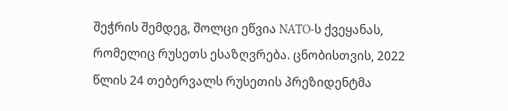შეჭრის შემდეგ, შოლცი ეწვია NATO-ს ქვეყანას, რომელიც რუსეთს ესაზღვრება. ცნობისთვის, 2022 წლის 24 თებერვალს რუსეთის პრეზიდენტმა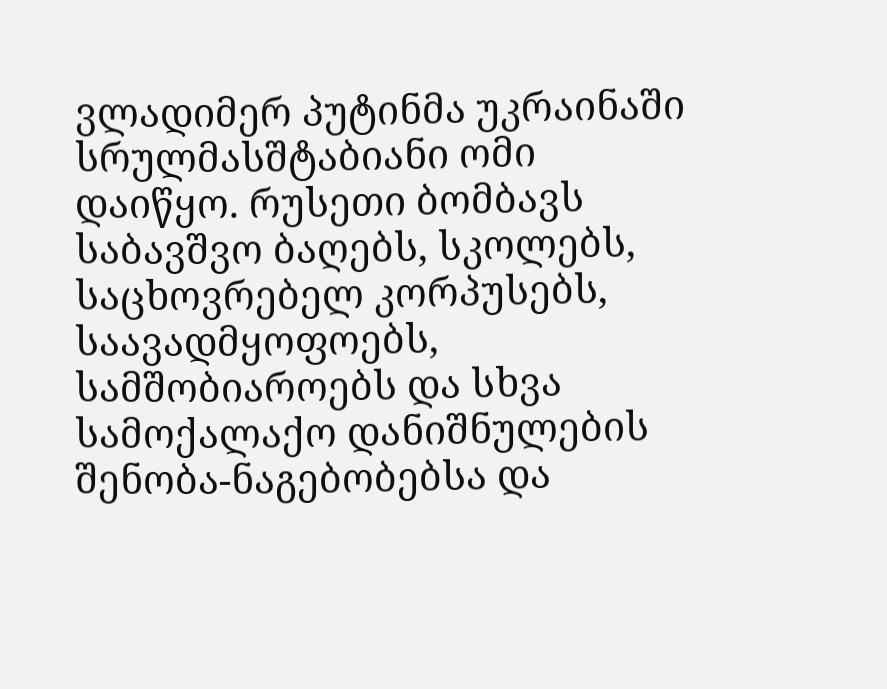ვლადიმერ პუტინმა უკრაინაში სრულმასშტაბიანი ომი დაიწყო. რუსეთი ბომბავს საბავშვო ბაღებს, სკოლებს, საცხოვრებელ კორპუსებს, საავადმყოფოებს, სამშობიაროებს და სხვა სამოქალაქო დანიშნულების შენობა-ნაგებობებსა და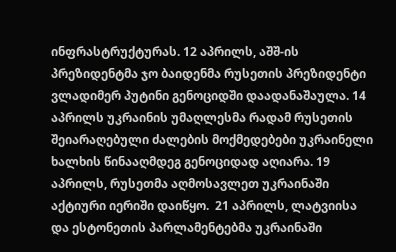ინფრასტრუქტურას. 12 აპრილს, აშშ-ის პრეზიდენტმა ჯო ბაიდენმა რუსეთის პრეზიდენტი ვლადიმერ პუტინი გენოციდში დაადანაშაულა. 14 აპრილს უკრაინის უმაღლესმა რადამ რუსეთის შეიარაღებული ძალების მოქმედებები უკრაინელი ხალხის წინააღმდეგ გენოციდად აღიარა. 19 აპრილს, რუსეთმა აღმოსავლეთ უკრაინაში აქტიური იერიში დაიწყო.  21 აპრილს, ლატვიისა და ესტონეთის პარლამენტებმა უკრაინაში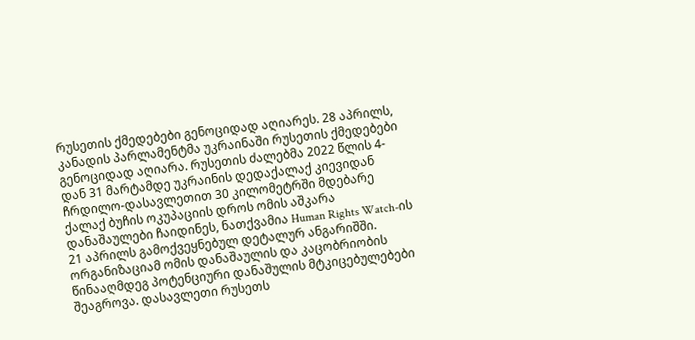რუსეთის ქმედებები გენოციდად აღიარეს. 28 აპრილს, კანადის პარლამენტმა უკრაინაში რუსეთის ქმედებები გენოციდად აღიარა. რუსეთის ძალებმა 2022 წლის 4-დან 31 მარტამდე უკრაინის დედაქალაქ კიევიდან ჩრდილო-დასავლეთით 30 კილომეტრში მდებარე ქალაქ ბუჩის ოკუპაციის დროს ომის აშკარა დანაშაულები ჩაიდინეს, ნათქვამია Human Rights Watch-ის 21 აპრილს გამოქვეყნებულ დეტალურ ანგარიშში. ორგანიზაციამ ომის დანაშაულის და კაცობრიობის წინააღმდეგ პოტენციური დანაშულის მტკიცებულებები შეაგროვა. დასავლეთი რუსეთს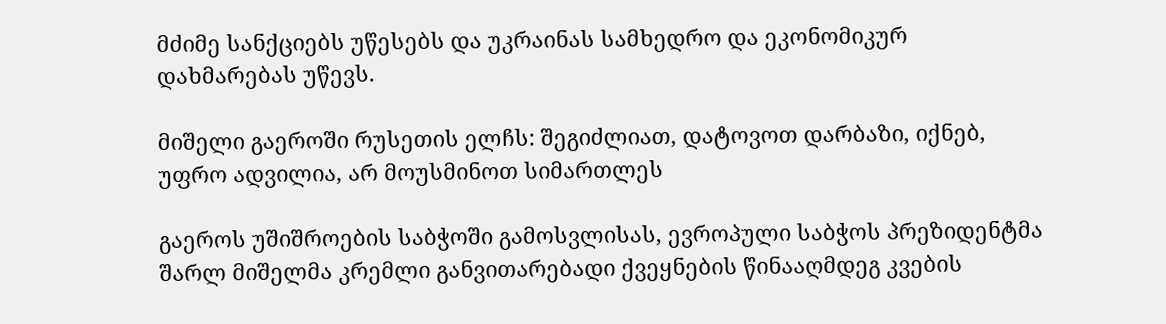მძიმე სანქციებს უწესებს და უკრაინას სამხედრო და ეკონომიკურ დახმარებას უწევს.

მიშელი გაეროში რუსეთის ელჩს: შეგიძლიათ, დატოვოთ დარბაზი, იქნებ, უფრო ადვილია, არ მოუსმინოთ სიმართლეს

გაეროს უშიშროების საბჭოში გამოსვლისას, ევროპული საბჭოს პრეზიდენტმა შარლ მიშელმა კრემლი განვითარებადი ქვეყნების წინააღმდეგ კვების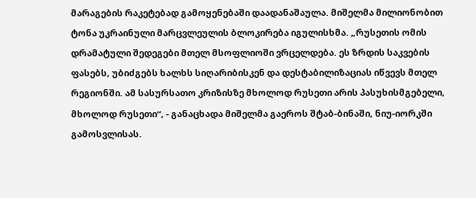მარაგების რაკეტებად გამოყენებაში დაადანაშაულა. მიშელმა მილიონობით ტონა უკრაინული მარცვლეულის ბლოკირება იგულისხმა. „რუსეთის ომის დრამატული შედეგები მთელ მსოფლიოში ვრცელდება. ეს ზრდის საკვების ფასებს, უბიძგებს ხალხს სიღარიბისკენ და დესტაბილიზაციას იწვევს მთელ რეგიონში. ამ სასურსათო კრიზისზე მხოლოდ რუსეთი არის პასუხისმგებელი, მხოლოდ რუსეთი“, - განაცხადა მიშელმა გაეროს შტაბ-ბინაში, ნიუ-იორკში გამოსვლისას.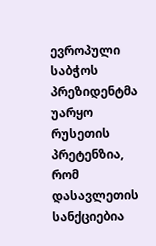ევროპული საბჭოს პრეზიდენტმა უარყო რუსეთის პრეტენზია, რომ დასავლეთის სანქციებია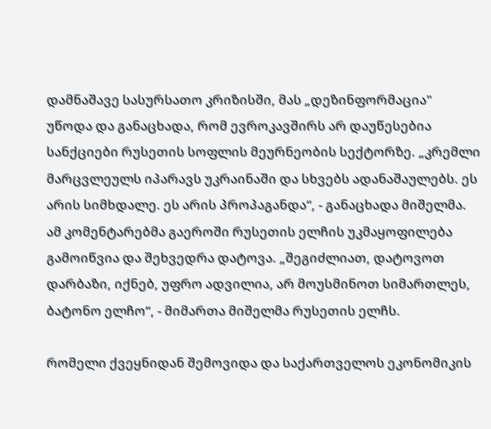დამნაშავე სასურსათო კრიზისში, მას „დეზინფორმაცია" უწოდა და განაცხადა, რომ ევროკავშირს არ დაუწესებია სანქციები რუსეთის სოფლის მეურნეობის სექტორზე. „კრემლი მარცვლეულს იპარავს უკრაინაში და სხვებს ადანაშაულებს. ეს არის სიმხდალე. ეს არის პროპაგანდა“, - განაცხადა მიშელმა. ამ კომენტარებმა გაეროში რუსეთის ელჩის უკმაყოფილება გამოიწვია და შეხვედრა დატოვა. „შეგიძლიათ, დატოვოთ დარბაზი, იქნებ, უფრო ადვილია, არ მოუსმინოთ სიმართლეს, ბატონო ელჩო“, - მიმართა მიშელმა რუსეთის ელჩს.

რომელი ქვეყნიდან შემოვიდა და საქართველოს ეკონომიკის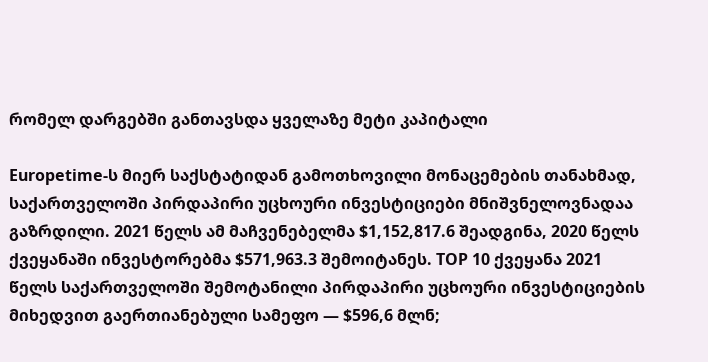რომელ დარგებში განთავსდა ყველაზე მეტი კაპიტალი

Europetime-ს მიერ საქსტატიდან გამოთხოვილი მონაცემების თანახმად, საქართველოში პირდაპირი უცხოური ინვესტიციები მნიშვნელოვნადაა გაზრდილი. 2021 წელს ამ მაჩვენებელმა $1,152,817.6 შეადგინა, 2020 წელს ქვეყანაში ინვესტორებმა $571,963.3 შემოიტანეს. TOP 10 ქვეყანა 2021 წელს საქართველოში შემოტანილი პირდაპირი უცხოური ინვესტიციების მიხედვით გაერთიანებული სამეფო — $596,6 მლნ;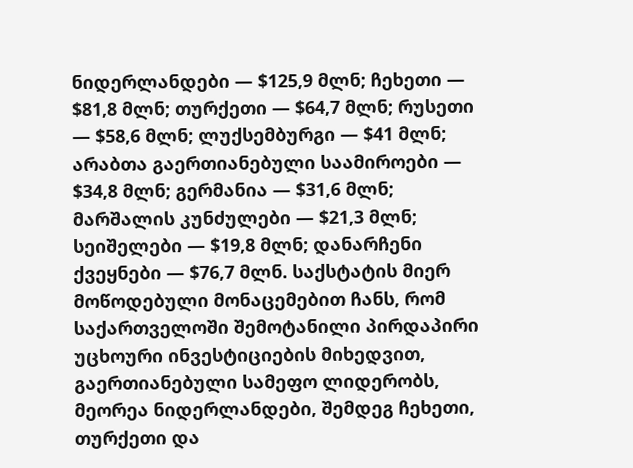ნიდერლანდები — $125,9 მლნ; ჩეხეთი — $81,8 მლნ; თურქეთი — $64,7 მლნ; რუსეთი — $58,6 მლნ; ლუქსემბურგი — $41 მლნ; არაბთა გაერთიანებული საამიროები — $34,8 მლნ; გერმანია — $31,6 მლნ; მარშალის კუნძულები — $21,3 მლნ; სეიშელები — $19,8 მლნ; დანარჩენი ქვეყნები — $76,7 მლნ. საქსტატის მიერ მოწოდებული მონაცემებით ჩანს, რომ საქართველოში შემოტანილი პირდაპირი უცხოური ინვესტიციების მიხედვით, გაერთიანებული სამეფო ლიდერობს, მეორეა ნიდერლანდები, შემდეგ ჩეხეთი, თურქეთი და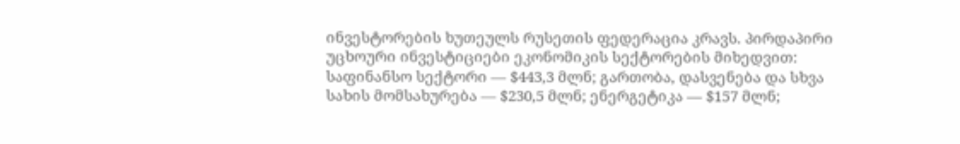ინვესტორების ხუთეულს რუსეთის ფედერაცია კრავს. პირდაპირი უცხოური ინვესტიციები ეკონომიკის სექტორების მიხედვით: საფინანსო სექტორი — $443,3 მლნ; გართობა, დასვენება და სხვა სახის მომსახურება — $230,5 მლნ; ენერგეტიკა — $157 მლნ;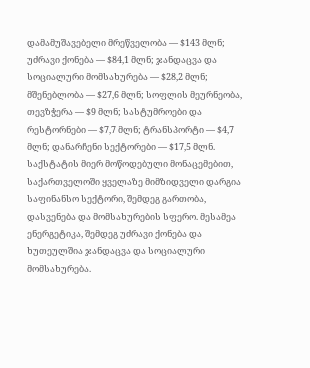დამამუშავებელი მრეწველობა — $143 მლნ; უძრავი ქონება — $84,1 მლნ; ჯანდაცვა და სოციალური მომსახურება — $28,2 მლნ; მშენებლობა — $27,6 მლნ; სოფლის მეურნეობა, თევზჭერა — $9 მლნ; სასტუმროები და რესტორნები — $7,7 მლნ; ტრანსპორტი — $4,7 მლნ; დანარჩენი სექტორები — $17,5 მლნ. საქსტატის მიერ მოწოდებული მონაცემებით, საქართველოში ყველაზე მიმზიდველი დარგია საფინანსო სექტორი, შემდეგ გართობა, დასვენება და მომსახურების სფერო. მესამეა ენერგეტიკა, შემდეგ უძრავი ქონება და ხუთეულშია ჯანდაცვა და სოციალური მომსახურება.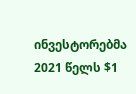ინვესტორებმა 2021 წელს $1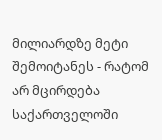მილიარდზე მეტი შემოიტანეს - რატომ არ მცირდება საქართველოში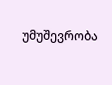უმუშევრობა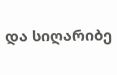და სიღარიბე